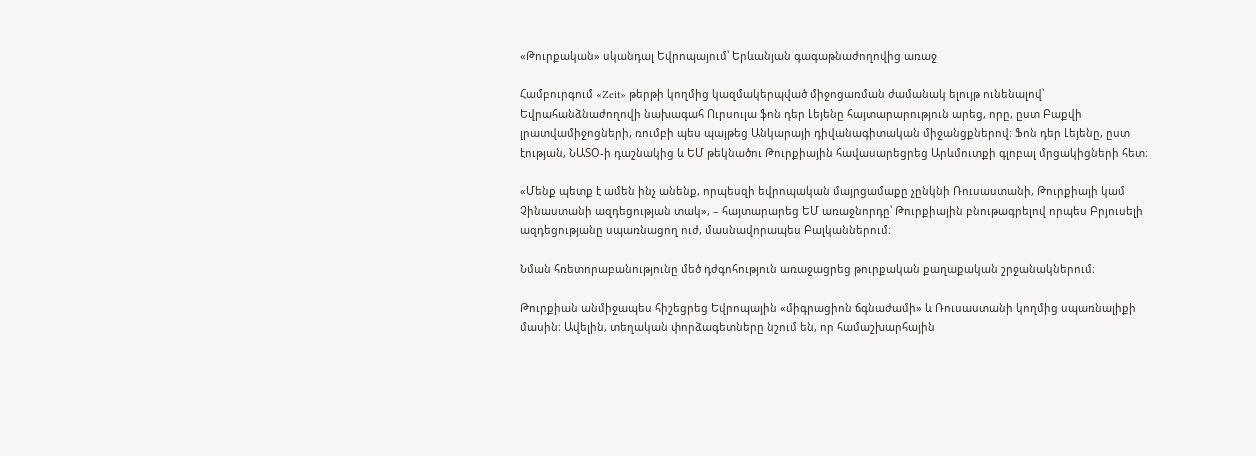«Թուրքական» սկանդալ Եվրոպայում՝ Երևանյան գագաթնաժողովից առաջ

Համբուրգում «Zeit» թերթի կողմից կազմակերպված միջոցառման ժամանակ ելույթ ունենալով՝ Եվրահանձնաժողովի նախագահ Ուրսուլա ֆոն դեր Լեյենը հայտարարություն արեց, որը, ըստ Բաքվի լրատվամիջոցների, ռումբի պես պայթեց Անկարայի դիվանագիտական միջանցքներով։ Ֆոն դեր Լեյենը, ըստ էության, ՆԱՏՕ-ի դաշնակից և ԵՄ թեկնածու Թուրքիային հավասարեցրեց Արևմուտքի գլոբալ մրցակիցների հետ։

«Մենք պետք է ամեն ինչ անենք, որպեսզի եվրոպական մայրցամաքը չընկնի Ռուսաստանի, Թուրքիայի կամ Չինաստանի ազդեցության տակ», – հայտարարեց ԵՄ առաջնորդը՝ Թուրքիային բնութագրելով որպես Բրյուսելի ազդեցությանը սպառնացող ուժ, մասնավորապես Բալկաններում։

Նման հռետորաբանությունը մեծ դժգոհություն առաջացրեց թուրքական քաղաքական շրջանակներում։

Թուրքիան անմիջապես հիշեցրեց Եվրոպային «միգրացիոն ճգնաժամի» և Ռուսաստանի կողմից սպառնալիքի մասին։ Ավելին, տեղական փորձագետները նշում են, որ համաշխարհային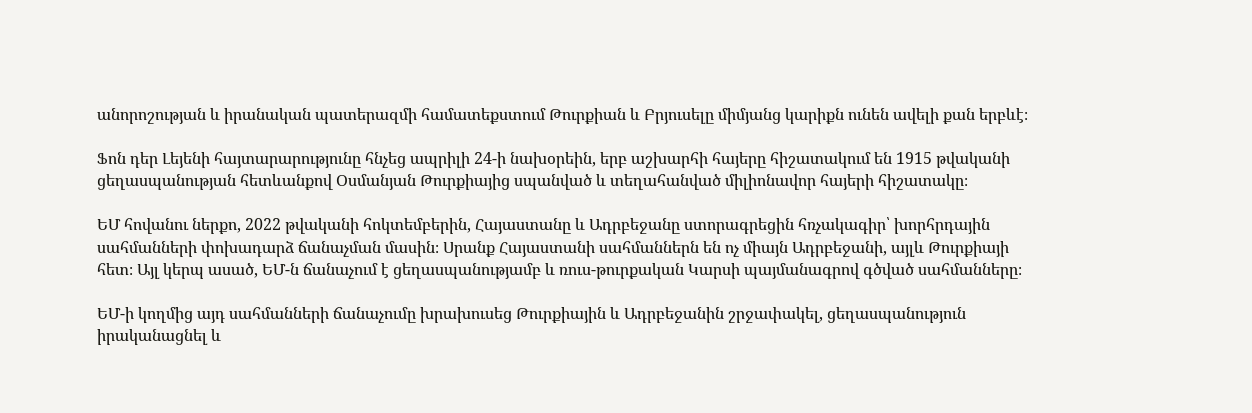անորոշության և իրանական պատերազմի համատեքստում Թուրքիան և Բրյուսելը միմյանց կարիքն ունեն ավելի քան երբևէ։

Ֆոն դեր Լեյենի հայտարարությունը հնչեց ապրիլի 24-ի նախօրեին, երբ աշխարհի հայերը հիշատակում են 1915 թվականի ցեղասպանության հետևանքով Օսմանյան Թուրքիայից սպանված և տեղահանված միլիոնավոր հայերի հիշատակը։

ԵՄ հովանու ներքո, 2022 թվականի հոկտեմբերին, Հայաստանը և Ադրբեջանը ստորագրեցին հռչակագիր՝ խորհրդային սահմանների փոխադարձ ճանաչման մասին։ Սրանք Հայաստանի սահմաններն են ոչ միայն Ադրբեջանի, այլև Թուրքիայի հետ։ Այլ կերպ ասած, ԵՄ-ն ճանաչում է ցեղասպանությամբ և ռուս-թուրքական Կարսի պայմանագրով գծված սահմանները։

ԵՄ-ի կողմից այդ սահմանների ճանաչումը խրախուսեց Թուրքիային և Ադրբեջանին շրջափակել, ցեղասպանություն իրականացնել և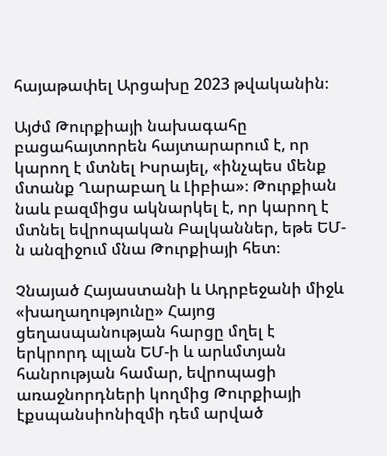հայաթափել Արցախը 2023 թվականին։

Այժմ Թուրքիայի նախագահը բացահայտորեն հայտարարում է, որ կարող է մտնել Իսրայել, «ինչպես մենք մտանք Ղարաբաղ և Լիբիա»։ Թուրքիան նաև բազմիցս ակնարկել է, որ կարող է մտնել եվրոպական Բալկաններ, եթե ԵՄ-ն անզիջում մնա Թուրքիայի հետ։

Չնայած Հայաստանի և Ադրբեջանի միջև «խաղաղությունը» Հայոց ցեղասպանության հարցը մղել է երկրորդ պլան ԵՄ-ի և արևմտյան հանրության համար, եվրոպացի առաջնորդների կողմից Թուրքիայի էքսպանսիոնիզմի դեմ արված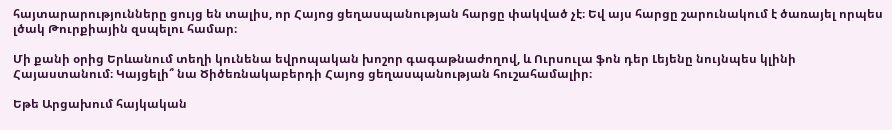հայտարարությունները ցույց են տալիս, որ Հայոց ցեղասպանության հարցը փակված չէ։ Եվ այս հարցը շարունակում է ծառայել որպես լծակ Թուրքիային զսպելու համար։

Մի քանի օրից Երևանում տեղի կունենա եվրոպական խոշոր գագաթնաժողով, և Ուրսուլա ֆոն դեր Լեյենը նույնպես կլինի Հայաստանում։ Կայցելի՞ նա Ծիծեռնակաբերդի Հայոց ցեղասպանության հուշահամալիր։

Եթե Արցախում հայկական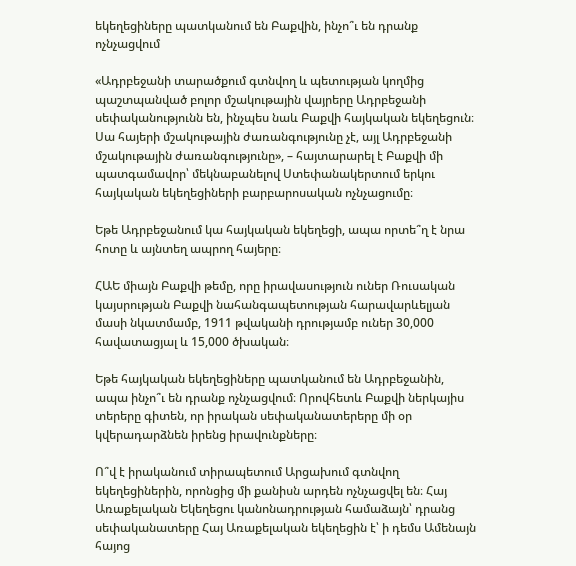եկեղեցիները պատկանում են Բաքվին, ինչո՞ւ են դրանք ոչնչացվում

«Ադրբեջանի տարածքում գտնվող և պետության կողմից պաշտպանված բոլոր մշակութային վայրերը Ադրբեջանի սեփականությունն են, ինչպես նաև Բաքվի հայկական եկեղեցուն։ Սա հայերի մշակութային ժառանգությունը չէ, այլ Ադրբեջանի մշակութային ժառանգությունը», – հայտարարել է Բաքվի մի պատգամավոր՝ մեկնաբանելով Ստեփանակերտում երկու հայկական եկեղեցիների բարբարոսական ոչնչացումը։

Եթե Ադրբեջանում կա հայկական եկեղեցի, ապա որտե՞ղ է նրա հոտը և այնտեղ ապրող հայերը։

ՀԱԵ միայն Բաքվի թեմը, որը իրավասություն ուներ Ռուսական կայսրության Բաքվի նահանգապետության հարավարևելյան մասի նկատմամբ, 1911 թվականի դրությամբ ուներ 30,000 հավատացյալ և 15,000 ծխական։

Եթե հայկական եկեղեցիները պատկանում են Ադրբեջանին, ապա ինչո՞ւ են դրանք ոչնչացվում։ Որովհետև Բաքվի ներկայիս տերերը գիտեն, որ իրական սեփականատերերը մի օր կվերադարձնեն իրենց իրավունքները։

Ո՞վ է իրականում տիրապետում Արցախում գտնվող եկեղեցիներին, որոնցից մի քանիսն արդեն ոչնչացվել են։ Հայ Առաքելական Եկեղեցու կանոնադրության համաձայն՝ դրանց սեփականատերը Հայ Առաքելական եկեղեցին է՝ ի դեմս Ամենայն հայոց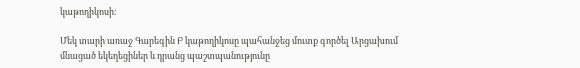կաթողիկոսի։

Մեկ տարի առաջ Գարեգին Բ կաթողիկոսը պահանջեց մուտք գործել Արցախում մնացած եկեղեցիներ և դրանց պաշտպանությունը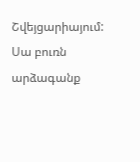Շվեյցարիայում: Սա բուռն արձագանք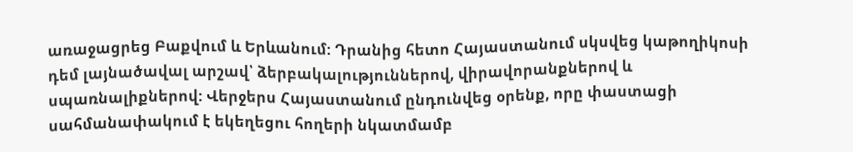առաջացրեց Բաքվում և Երևանում: Դրանից հետո Հայաստանում սկսվեց կաթողիկոսի դեմ լայնածավալ արշավ՝ ձերբակալություններով, վիրավորանքներով և սպառնալիքներով: Վերջերս Հայաստանում ընդունվեց օրենք, որը փաստացի սահմանափակում է եկեղեցու հողերի նկատմամբ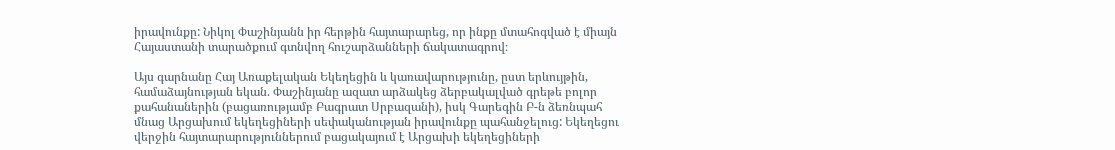իրավունքը: Նիկոլ Փաշինյանն իր հերթին հայտարարեց, որ ինքը մտահոգված է միայն Հայաստանի տարածքում գտնվող հուշարձանների ճակատագրով։

Այս գարնանը Հայ Առաքելական Եկեղեցին և կառավարությունը, ըստ երևույթին, համաձայնության եկան. Փաշինյանը ազատ արձակեց ձերբակալված գրեթե բոլոր քահանաներին (բացառությամբ Բագրատ Սրբազանի), իսկ Գարեգին Բ-ն ձեռնպահ մնաց Արցախում եկեղեցիների սեփականության իրավունքը պահանջելուց: Եկեղեցու վերջին հայտարարություններում բացակայում է Արցախի եկեղեցիների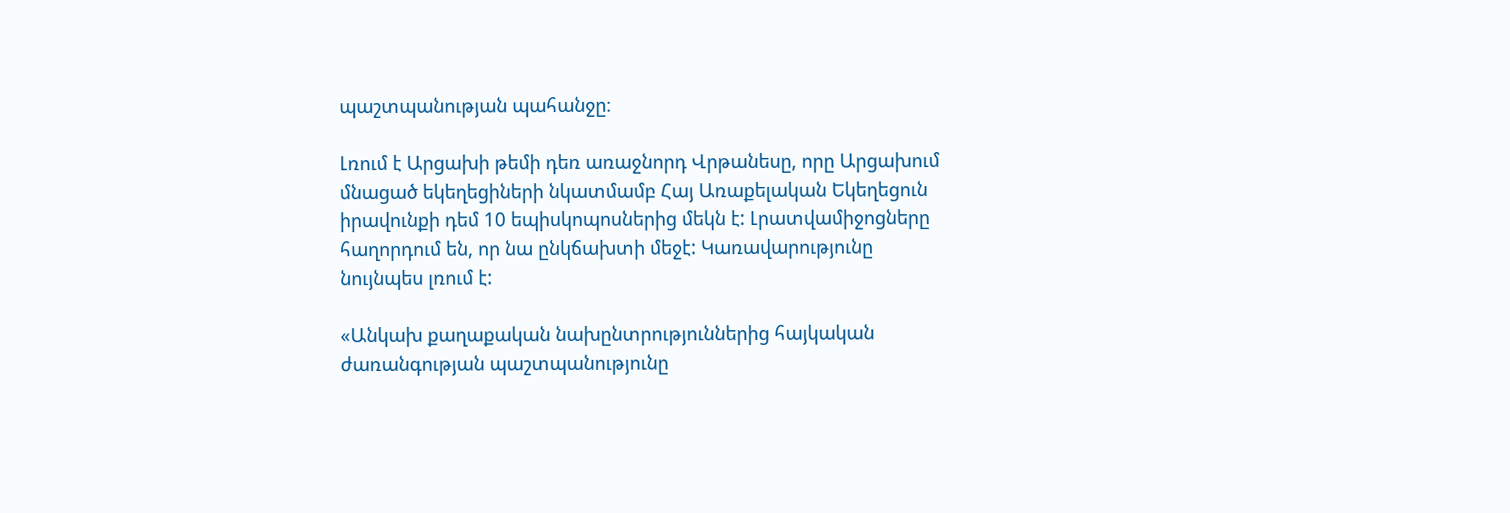պաշտպանության պահանջը։

Լռում է Արցախի թեմի դեռ առաջնորդ Վրթանեսը, որը Արցախում մնացած եկեղեցիների նկատմամբ Հայ Առաքելական Եկեղեցուն իրավունքի դեմ 10 եպիսկոպոսներից մեկն է: Լրատվամիջոցները հաղորդում են, որ նա ընկճախտի մեջէ: Կառավարությունը նույնպես լռում է:

«Անկախ քաղաքական նախընտրություններից հայկական ժառանգության պաշտպանությունը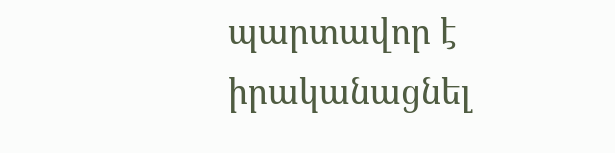պարտավոր է իրականացնել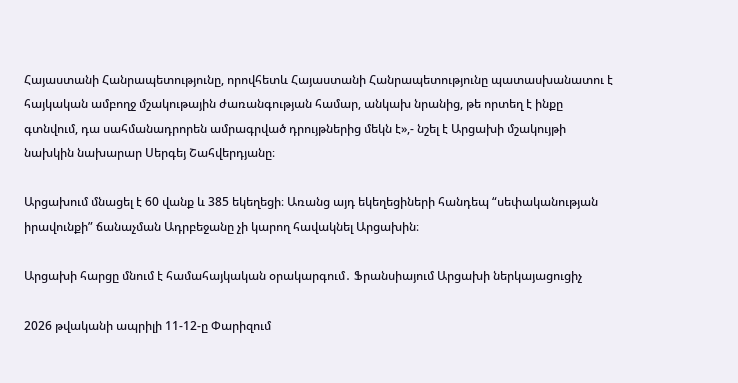Հայաստանի Հանրապետությունը, որովհետև Հայաստանի Հանրապետությունը պատասխանատու է հայկական ամբողջ մշակութային ժառանգության համար, անկախ նրանից, թե որտեղ է ինքը գտնվում, դա սահմանադրորեն ամրագրված դրույթներից մեկն է»,- նշել է Արցախի մշակույթի նախկին նախարար Սերգեյ Շահվերդյանը։

Արցախում մնացել է 60 վանք և 385 եկեղեցի։ Առանց այդ եկեղեցիների հանդեպ “սեփականության իրավունքի” ճանաչման Ադրբեջանը չի կարող հավակնել Արցախին։

Արցախի հարցը մնում է համահայկական օրակարգում․ Ֆրանսիայում Արցախի ներկայացուցիչ

2026 թվականի ապրիլի 11-12-ը Փարիզում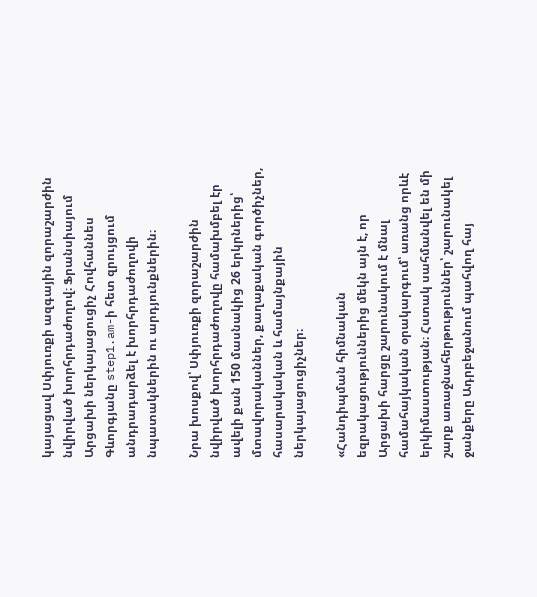կայացավ Սփյուռքի ազգային զորաշարժին նվիրված խորհրդաժողով։ Ֆրանսիայում Արցախի ներկայացուցիչ Հովհաննես Գևորգյանը step1.am-ի հետ զրույցում անդրադարձել է խորհրդաժողովի նպատակներին ու արդյունքներին։

Նրա խոսքով՝ Սփյուռքի զորաշարժին նվիրված խորհրդաժողովը համախմբել էր ավելի քան 150 մասնակից 26 երկրներից՝ մտավորականներ, քաղաքական գործիչներ, հասարակական և համայնքային ներկայացուցիչներ։

«Հանդիպման հիմնական եզրակացություններից մեկն այն է, որ Արցախի հարցը շարունակում է մնալ համահայկական օրակարգում՝ առանց որևէ երկիմաստության։ Հստակ սահմանվել են մի շարք առաջնահերթություններ՝ շարունակել ջանքերը Ադրբեջանում պահվող հայ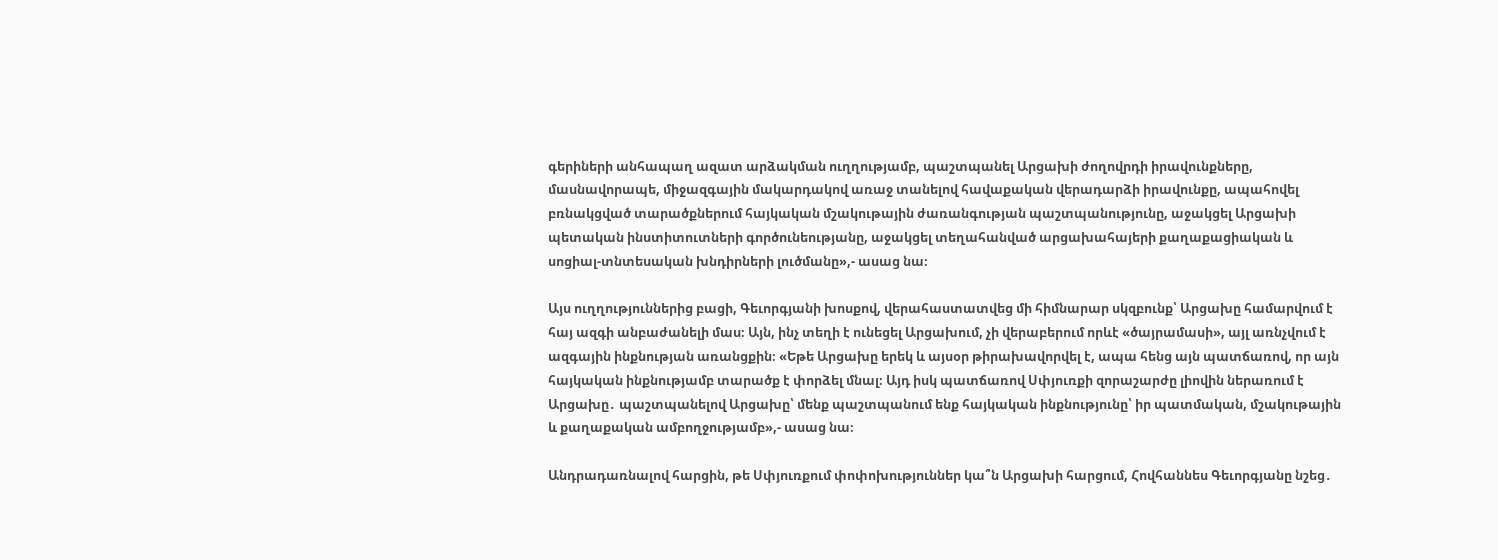գերիների անհապաղ ազատ արձակման ուղղությամբ, պաշտպանել Արցախի ժողովրդի իրավունքները, մասնավորապե, միջազգային մակարդակով առաջ տանելով հավաքական վերադարձի իրավունքը, ապահովել բռնակցված տարածքներում հայկական մշակութային ժառանգության պաշտպանությունը, աջակցել Արցախի պետական ինստիտուտների գործունեությանը, աջակցել տեղահանված արցախահայերի քաղաքացիական և սոցիալ-տնտեսական խնդիրների լուծմանը»,- ասաց նա։

Այս ուղղություններից բացի, Գեւորգյանի խոսքով, վերահաստատվեց մի հիմնարար սկզբունք՝ Արցախը համարվում է հայ ազգի անբաժանելի մաս։ Այն, ինչ տեղի է ունեցել Արցախում, չի վերաբերում որևէ «ծայրամասի», այլ առնչվում է ազգային ինքնության առանցքին։ «Եթե Արցախը երեկ և այսօր թիրախավորվել է, ապա հենց այն պատճառով, որ այն հայկական ինքնությամբ տարածք է փորձել մնալ։ Այդ իսկ պատճառով Սփյուռքի զորաշարժը լիովին ներառում է Արցախը․ պաշտպանելով Արցախը՝ մենք պաշտպանում ենք հայկական ինքնությունը՝ իր պատմական, մշակութային և քաղաքական ամբողջությամբ»,- ասաց նա։

Անդրադառնալով հարցին, թե Սփյուռքում փոփոխություններ կա՞ն Արցախի հարցում, Հովհաննես Գեւորգյանը նշեց․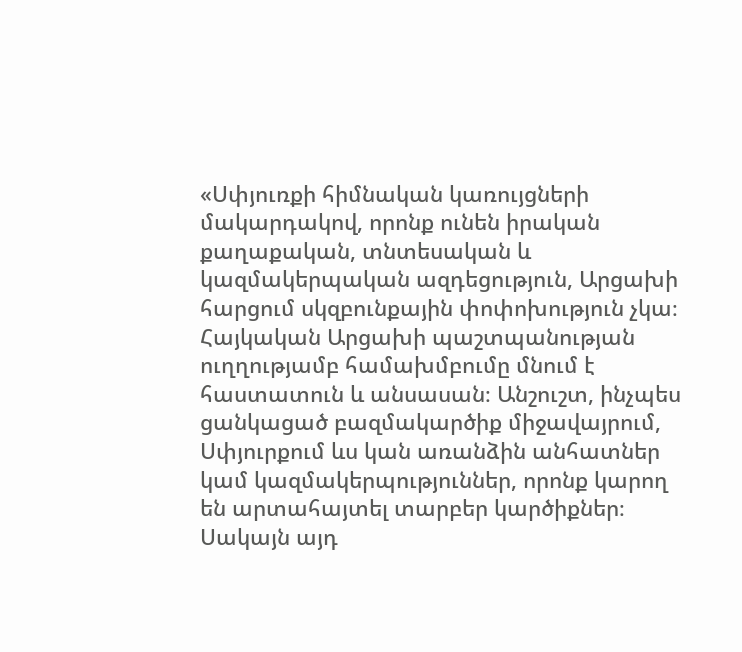«Սփյուռքի հիմնական կառույցների մակարդակով, որոնք ունեն իրական քաղաքական, տնտեսական և կազմակերպական ազդեցություն, Արցախի հարցում սկզբունքային փոփոխություն չկա։ Հայկական Արցախի պաշտպանության ուղղությամբ համախմբումը մնում է հաստատուն և անսասան։ Անշուշտ, ինչպես ցանկացած բազմակարծիք միջավայրում, Սփյուրքում ևս կան առանձին անհատներ կամ կազմակերպություններ, որոնք կարող են արտահայտել տարբեր կարծիքներ։ Սակայն այդ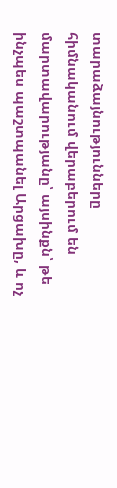տարաձայնությունները հիմնականում վերաբերում են մարտավարությանը՝ այսինքն՝ թե ինչպես պաշտպանել Արցախը, և ոչ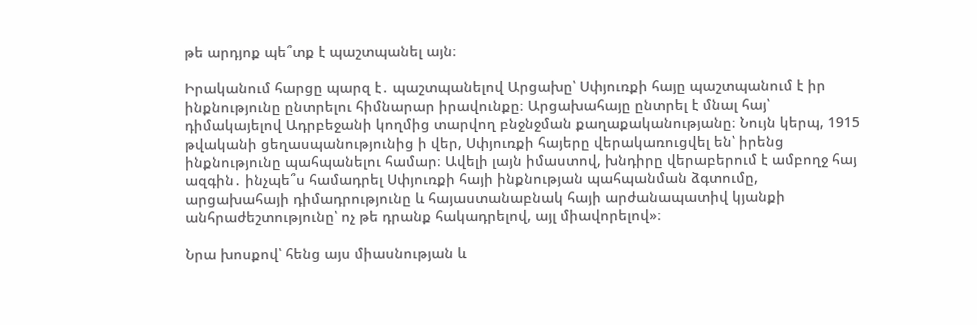թե արդյոք պե՞տք է պաշտպանել այն։

Իրականում հարցը պարզ է․ պաշտպանելով Արցախը՝ Սփյուռքի հայը պաշտպանում է իր ինքնությունը ընտրելու հիմնարար իրավունքը։ Արցախահայը ընտրել է մնալ հայ՝ դիմակայելով Ադրբեջանի կողմից տարվող բնջնջման քաղաքականությանը։ Նույն կերպ, 1915 թվականի ցեղասպանությունից ի վեր, Սփյուռքի հայերը վերակառուցվել են՝ իրենց ինքնությունը պահպանելու համար։ Ավելի լայն իմաստով, խնդիրը վերաբերում է ամբողջ հայ ազգին․ ինչպե՞ս համադրել Սփյուռքի հայի ինքնության պահպանման ձգտումը, արցախահայի դիմադրությունը և հայաստանաբնակ հայի արժանապատիվ կյանքի անհրաժեշտությունը՝ ոչ թե դրանք հակադրելով, այլ միավորելով»։

Նրա խոսքով՝ հենց այս միասնության և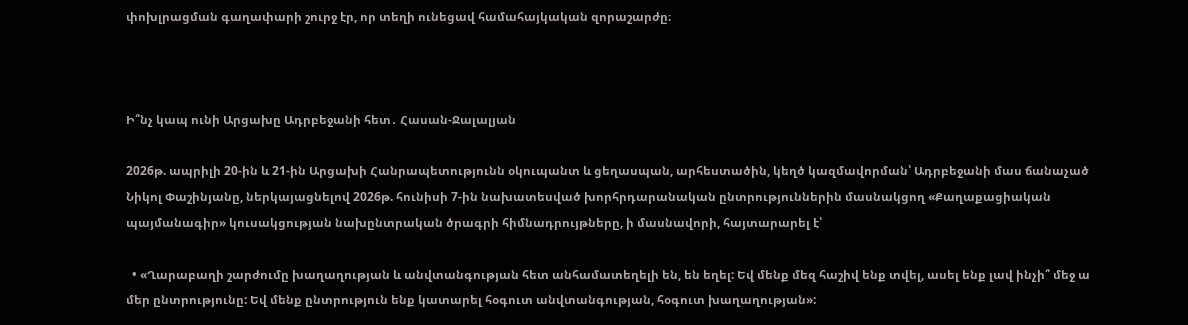փոխլրացման գաղափարի շուրջ էր, որ տեղի ունեցավ համահայկական զորաշարժը։



Ի՞նչ կապ ունի Արցախը Ադրբեջանի հետ․ Հասան-Ջալալյան

2026թ. ապրիլի 20-ին և 21-ին Արցախի Հանրապետությունն օկուպանտ և ցեղասպան, արհեստածին, կեղծ կազմավորման՝ Ադրբեջանի մաս ճանաչած Նիկոլ Փաշինյանը, ներկայացնելով 2026թ. հունիսի 7-ին նախատեսված խորհրդարանական ընտրություններին մասնակցող «Քաղաքացիական պայմանագիր» կուսակցության նախընտրական ծրագրի հիմնադրույթները, ի մասնավորի, հայտարարել է՝

  • «Ղարաբաղի շարժումը խաղաղության և անվտանգության հետ անհամատեղելի են, են եղել: Եվ մենք մեզ հաշիվ ենք տվել, ասել ենք լավ ինչի՞ մեջ ա մեր ընտրությունը: Եվ մենք ընտրություն ենք կատարել հօգուտ անվտանգության, հօգուտ խաղաղության»: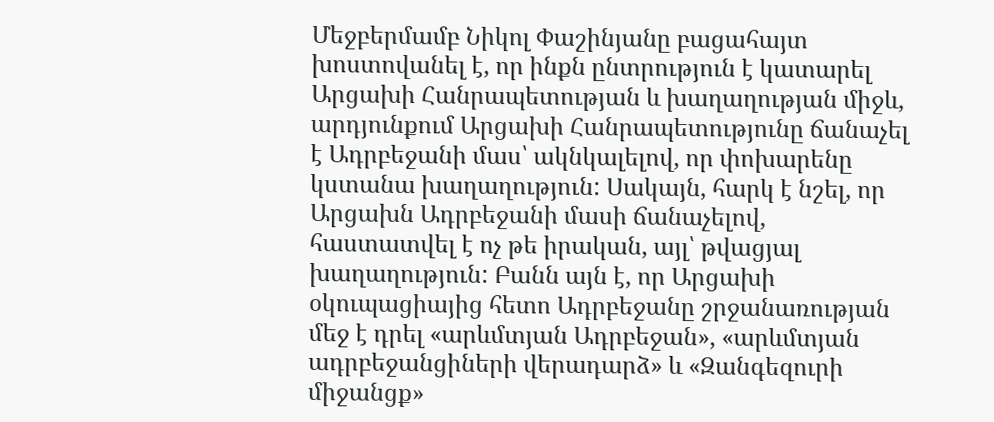Մեջբերմամբ Նիկոլ Փաշինյանը բացահայտ խոստովանել է, որ ինքն ընտրություն է կատարել Արցախի Հանրապետության և խաղաղության միջև, արդյունքում Արցախի Հանրապետությունը ճանաչել է Ադրբեջանի մաս՝ ակնկալելով, որ փոխարենը կստանա խաղաղություն: Սակայն, հարկ է նշել, որ Արցախն Ադրբեջանի մասի ճանաչելով, հաստատվել է ոչ թե իրական, այլ՝ թվացյալ խաղաղություն: Բանն այն է, որ Արցախի օկուպացիայից հետո Ադրբեջանը շրջանառության մեջ է դրել «արևմտյան Ադրբեջան», «արևմտյան ադրբեջանցիների վերադարձ» և «Զանգեզուրի միջանցք»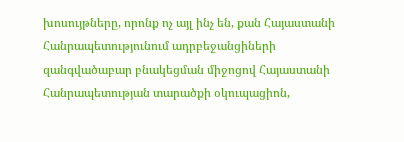խոսույթները, որոնք ոչ այլ ինչ են, քան Հայաստանի Հանրապետությունում ադրբեջանցիների զանգվածաբար բնակեցման միջոցով Հայաստանի Հանրապետության տարածքի օկուպացիոն,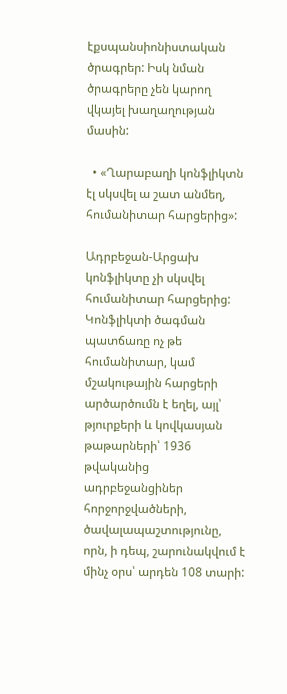էքսպանսիոնիստական ծրագրեր: Իսկ նման ծրագրերը չեն կարող վկայել խաղաղության մասին:

  • «Ղարաբաղի կոնֆլիկտն էլ սկսվել ա շատ անմեղ, հումանիտար հարցերից»:

Ադրբեջան-Արցախ կոնֆլիկտը չի սկսվել հումանիտար հարցերից: Կոնֆլիկտի ծագման պատճառը ոչ թե հումանիտար, կամ մշակութային հարցերի արծարծումն է եղել, այլ՝ թյուրքերի և կովկասյան թաթարների՝ 1936 թվականից ադրբեջանցիներ հորջորջվածների, ծավալապաշտությունը, որն, ի դեպ, շարունակվում է մինչ օրս՝ արդեն 108 տարի: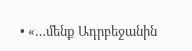• «…մենք Ադրբեջանին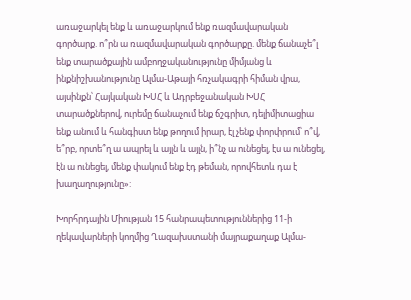առաջարկել ենք և առաջարկում ենք ռազմավարական գործարք. ո՞րն ա ռազմավարական գործարքը. մենք ճանաչե՞լ ենք տարածքային ամբողջականությունը միմյանց և ինքնիշխանությունը Ալմա-Աթայի հռչակագրի հիման վրա, այսինքն՝ Հայկական ԽՍՀ և Ադրբեջանական ԽՍՀ տարածքներով, ուրեմը ճանաչում ենք ճշգրիտ, դելիմիտացիա ենք անում և հանգիստ ենք թողում իրար, էլ չենք փորփրում՝ ո՞վ, ե՞րբ, որտե՞ղ ա ապրել և այլն և այլն, ի՞նչ ա ունեցել, էս ա ունեցել, էն ա ունեցել, մենք փակում ենք էդ թեման, որովհետև դա է խաղաղությունը»:

Խորհրդային Միության 15 հանրապետություններից 11-ի ղեկավարների կողմից Ղազախստանի մայրաքաղաք Ալմա-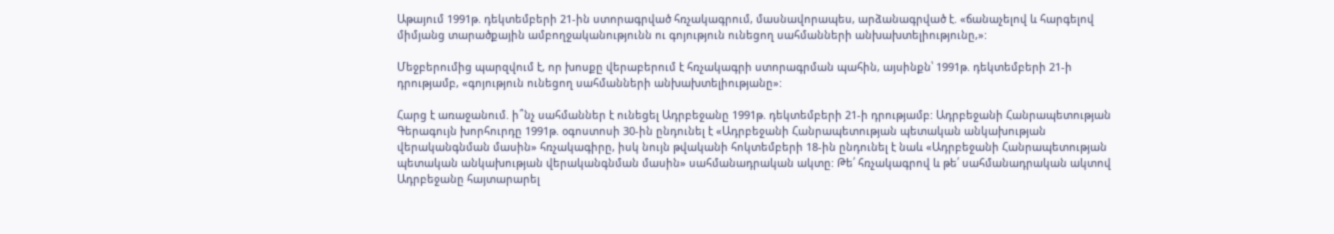Աթայում 1991թ. դեկտեմբերի 21-ին ստորագրված հռչակագրում, մասնավորապես, արձանագրված է. «ճանաչելով և հարգելով միմյանց տարածքային ամբողջականությունն ու գոյություն ունեցող սահմանների անխախտելիությունը,»:

Մեջբերումից պարզվում է, որ խոսքը վերաբերում է հռչակագրի ստորագրման պահին, այսինքն՝ 1991թ. դեկտեմբերի 21-ի դրությամբ, «գոյություն ունեցող սահմանների անխախտելիությանը»:

Հարց է առաջանում. ի՞նչ սահմաններ է ունեցել Ադրբեջանը 1991թ. դեկտեմբերի 21-ի դրությամբ: Ադրբեջանի Հանրապետության Գերագույն խորհուրդը 1991թ. օգոստոսի 30-ին ընդունել է «Ադրբեջանի Հանրապետության պետական անկախության վերականգնման մասին» հռչակագիրը, իսկ նույն թվականի հոկտեմբերի 18-ին ընդունել է նաև «Ադրբեջանի Հանրապետության պետական անկախության վերականգնման մասին» սահմանադրական ակտը: Թե՛ հռչակագրով և թե՛ սահմանադրական ակտով Ադրբեջանը հայտարարել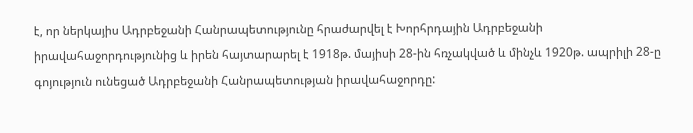է, որ ներկայիս Ադրբեջանի Հանրապետությունը հրաժարվել է Խորհրդային Ադրբեջանի իրավահաջորդությունից և իրեն հայտարարել է 1918թ. մայիսի 28-ին հռչակված և մինչև 1920թ. ապրիլի 28-ը գոյություն ունեցած Ադրբեջանի Հանրապետության իրավահաջորդը: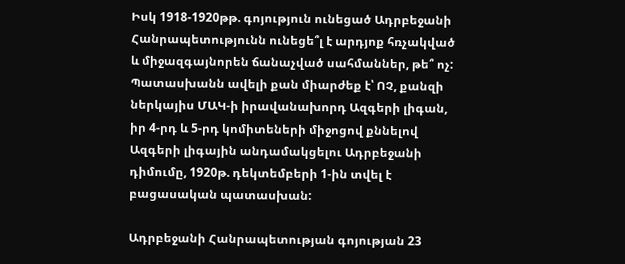Իսկ 1918-1920թթ. գոյություն ունեցած Ադրբեջանի Հանրապետությունն ունեցե՞լ է արդյոք հռչակված և միջազգայնորեն ճանաչված սահմաններ, թե՞ ոչ: Պատասխանն ավելի քան միարժեք է՝ ՈՉ, քանզի ներկայիս ՄԱԿ-ի իրավանախորդ Ազգերի լիգան, իր 4-րդ և 5-րդ կոմիտեների միջոցով քննելով Ազգերի լիգային անդամակցելու Ադրբեջանի դիմումը, 1920թ. դեկտեմբերի 1-ին տվել է բացասական պատասխան:

Ադրբեջանի Հանրապետության գոյության 23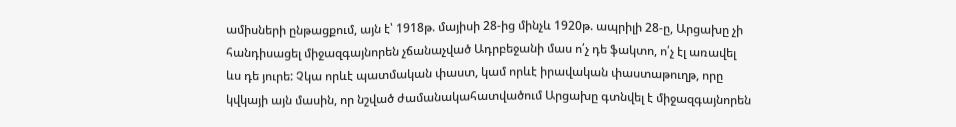ամիսների ընթացքում, այն է՝ 1918թ. մայիսի 28-ից մինչև 1920թ. ապրիլի 28-ը, Արցախը չի հանդիսացել միջազգայնորեն չճանաչված Ադրբեջանի մաս ո՛չ դե ֆակտո, ո՛չ էլ առավել ևս դե յուրե: Չկա որևէ պատմական փաստ, կամ որևէ իրավական փաստաթուղթ, որը կվկայի այն մասին, որ նշված ժամանակահատվածում Արցախը գտնվել է միջազգայնորեն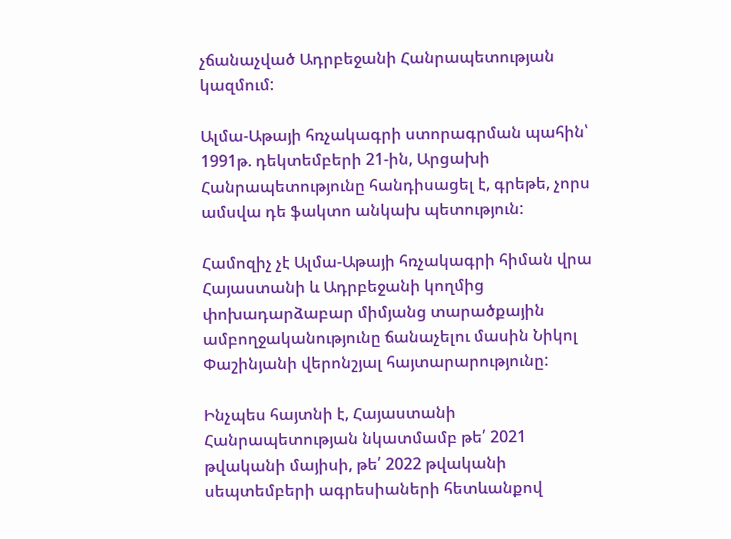չճանաչված Ադրբեջանի Հանրապետության կազմում:

Ալմա-Աթայի հռչակագրի ստորագրման պահին՝ 1991թ. դեկտեմբերի 21-ին, Արցախի Հանրապետությունը հանդիսացել է, գրեթե, չորս ամսվա դե ֆակտո անկախ պետություն:

Համոզիչ չէ Ալմա-Աթայի հռչակագրի հիման վրա Հայաստանի և Ադրբեջանի կողմից փոխադարձաբար միմյանց տարածքային ամբողջականությունը ճանաչելու մասին Նիկոլ Փաշինյանի վերոնշյալ հայտարարությունը:

Ինչպես հայտնի է, Հայաստանի Հանրապետության նկատմամբ թե՛ 2021 թվականի մայիսի, թե՛ 2022 թվականի սեպտեմբերի ագրեսիաների հետևանքով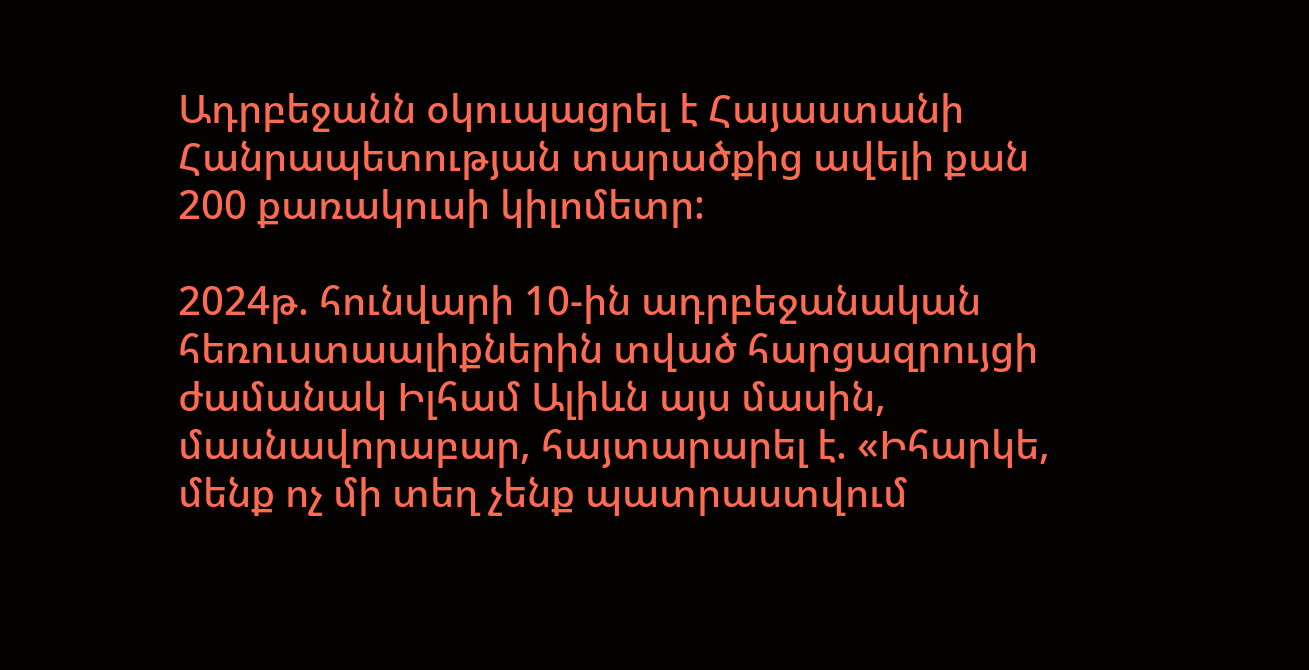Ադրբեջանն օկուպացրել է Հայաստանի Հանրապետության տարածքից ավելի քան 200 քառակուսի կիլոմետր:

2024թ. հունվարի 10-ին ադրբեջանական հեռուստաալիքներին տված հարցազրույցի ժամանակ Իլհամ Ալիևն այս մասին, մասնավորաբար, հայտարարել է. «Իհարկե, մենք ոչ մի տեղ չենք պատրաստվում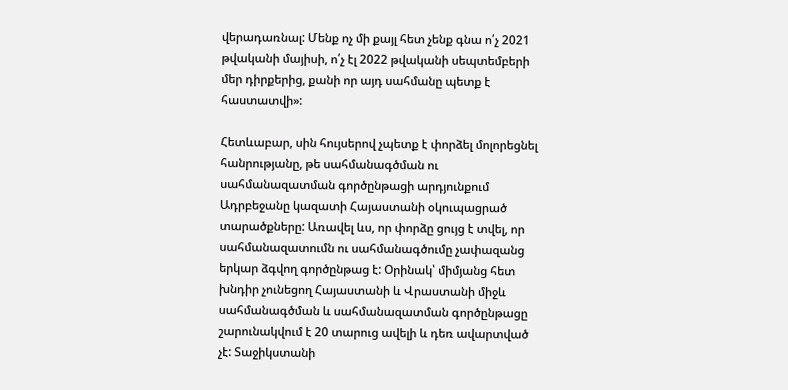վերադառնալ: Մենք ոչ մի քայլ հետ չենք գնա ո՛չ 2021 թվականի մայիսի, ո՛չ էլ 2022 թվականի սեպտեմբերի մեր դիրքերից, քանի որ այդ սահմանը պետք է հաստատվի»:

Հետևաբար, սին հույսերով չպետք է փորձել մոլորեցնել հանրությանը, թե սահմանագծման ու սահմանազատման գործընթացի արդյունքում Ադրբեջանը կազատի Հայաստանի օկուպացրած տարածքները: Առավել ևս, որ փորձը ցույց է տվել, որ սահմանազատումն ու սահմանագծումը չափազանց երկար ձգվող գործընթաց է: Օրինակ՝ միմյանց հետ խնդիր չունեցող Հայաստանի և Վրաստանի միջև սահմանագծման և սահմանազատման գործընթացը շարունակվում է 20 տարուց ավելի և դեռ ավարտված չէ: Տաջիկստանի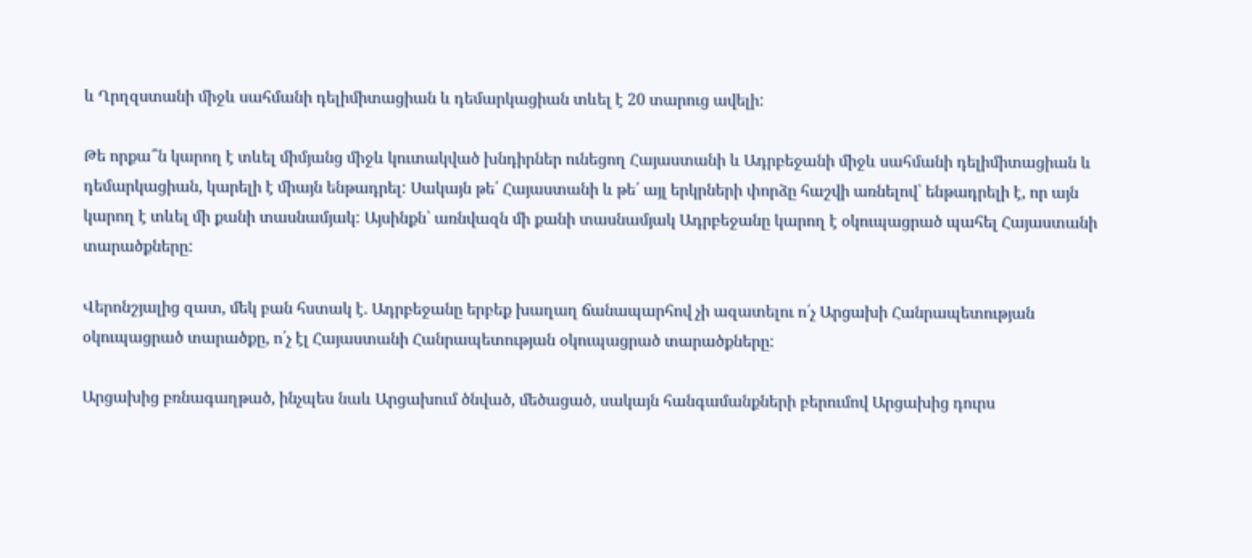և Ղրղզստանի միջև սահմանի դելիմիտացիան և դեմարկացիան տևել է 20 տարուց ավելի:

Թե որքա՞ն կարող է տևել միմյանց միջև կուտակված խնդիրներ ունեցող Հայաստանի և Ադրբեջանի միջև սահմանի դելիմիտացիան և դեմարկացիան, կարելի է միայն ենթադրել: Սակայն թե՛ Հայաստանի և թե՛ այլ երկրների փորձը հաշվի առնելով՝ ենթադրելի է, որ այն կարող է տևել մի քանի տասնամյակ: Այսինքն՝ առնվազն մի քանի տասնամյակ Ադրբեջանը կարող է օկուպացրած պահել Հայաստանի տարածքները:

Վերոնշյալից զատ, մեկ բան հստակ է. Ադրբեջանը երբեք խաղաղ ճանապարհով չի ազատելու ո՛չ Արցախի Հանրապետության օկուպացրած տարածքը, ո՛չ էլ Հայաստանի Հանրապետության օկուպացրած տարածքները:

Արցախից բռնագաղթած, ինչպես նաև Արցախում ծնված, մեծացած, սակայն հանգամանքների բերումով Արցախից դուրս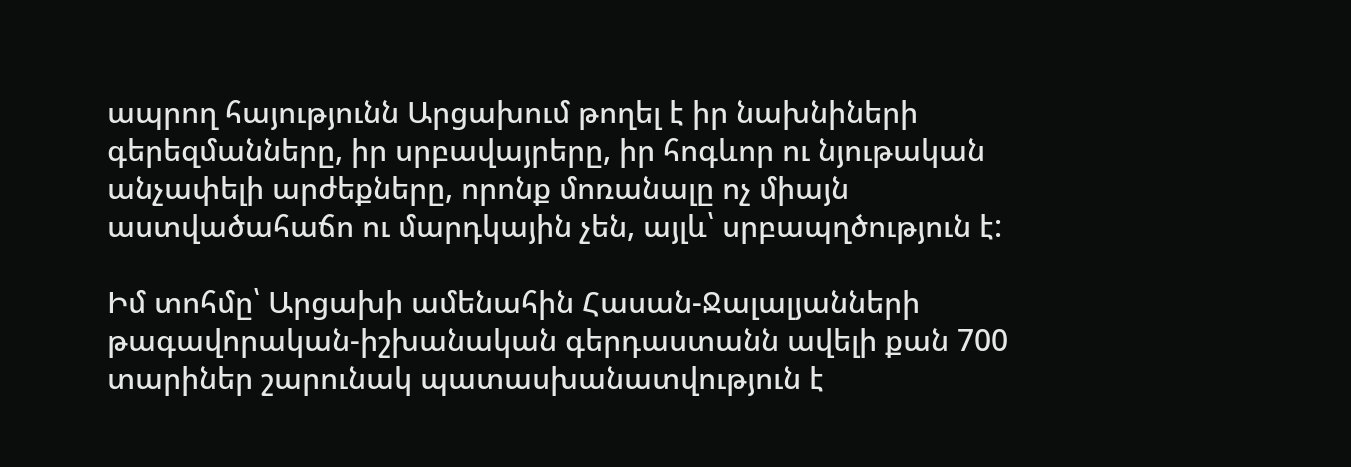ապրող հայությունն Արցախում թողել է իր նախնիների գերեզմանները, իր սրբավայրերը, իր հոգևոր ու նյութական անչափելի արժեքները, որոնք մոռանալը ոչ միայն աստվածահաճո ու մարդկային չեն, այլև՝ սրբապղծություն է:

Իմ տոհմը՝ Արցախի ամենահին Հասան-Ջալալյանների թագավորական-իշխանական գերդաստանն ավելի քան 700 տարիներ շարունակ պատասխանատվություն է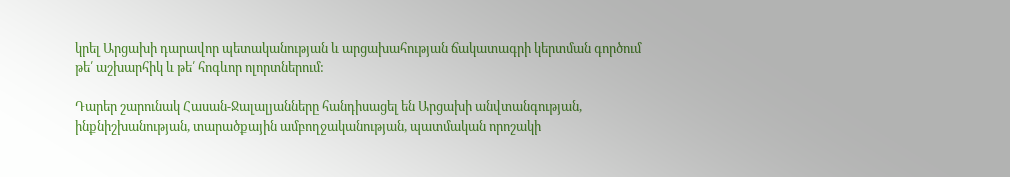կրել Արցախի դարավոր պետականության և արցախահության ճակատագրի կերտման գործում թե՛ աշխարհիկ և թե՛ հոգևոր ոլորտներում:

Դարեր շարունակ Հասան-Ջալալյանները հանդիսացել են Արցախի անվտանգության, ինքնիշխանության, տարածքային ամբողջականության, պատմական որոշակի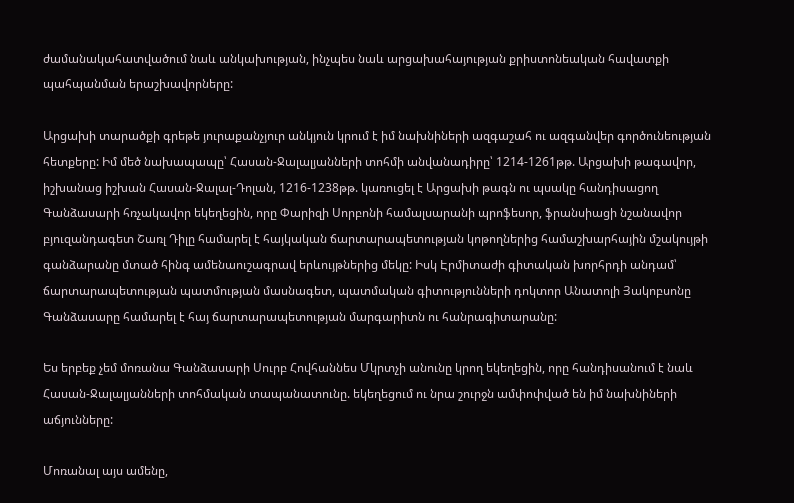ժամանակահատվածում նաև անկախության, ինչպես նաև արցախահայության քրիստոնեական հավատքի պահպանման երաշխավորները:

Արցախի տարածքի գրեթե յուրաքանչյուր անկյուն կրում է իմ նախնիների ազգաշահ ու ազգանվեր գործունեության հետքերը: Իմ մեծ նախապապը՝ Հասան-Ջալալյանների տոհմի անվանադիրը՝ 1214-1261թթ. Արցախի թագավոր, իշխանաց իշխան Հասան-Ջալալ-Դոլան, 1216-1238թթ. կառուցել է Արցախի թագն ու պսակը հանդիսացող Գանձասարի հռչակավոր եկեղեցին, որը Փարիզի Սորբոնի համալսարանի պրոֆեսոր, ֆրանսիացի նշանավոր բյուզանդագետ Շառլ Դիլը համարել է հայկական ճարտարապետության կոթողներից համաշխարհային մշակույթի գանձարանը մտած հինգ ամենաուշագրավ երևույթներից մեկը: Իսկ Էրմիտաժի գիտական խորհրդի անդամ՝ ճարտարապետության պատմության մասնագետ, պատմական գիտությունների դոկտոր Անատոլի Յակոբսոնը Գանձասարը համարել է հայ ճարտարապետության մարգարիտն ու հանրագիտարանը:

Ես երբեք չեմ մոռանա Գանձասարի Սուրբ Հովհաննես Մկրտչի անունը կրող եկեղեցին, որը հանդիսանում է նաև Հասան-Ջալալյանների տոհմական տապանատունը. եկեղեցում ու նրա շուրջն ամփոփված են իմ նախնիների աճյունները:

Մոռանալ այս ամենը,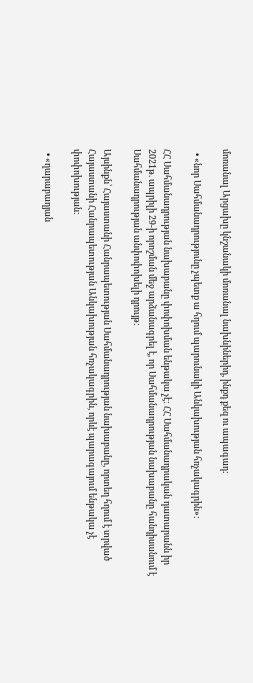մոռանալ Արցախը կնշանակի մոռանալ նախնիներիդ, ինքդ քեզ ու ապագադ:

  • «նոր Սահմանադրությունը չպետք ա հղում պարունակի Անկախության հռչակագրին»:

ՀՀ Սահմանադրության նախաբանը փոփոխման ենթակա չէ: ՀՀ Սահմանադրական դատարանն իր 2021թ. ապրիլի 29-ի որոշման մեջ արձանագրել է, որ Սահմանադրության նախաբանը հանդիսանում է Սահմանադրության անփոփոխելի դրույթ:

Այսինքն՝ Հայաստանի Հանրապետության Սահմանադրության նախաբանը, որտեղ հղում է տրված Հայաստանի Հանրապետության Անկախության հռչակագրին, որևէ պարագայում ենթակա չէ փոփոխության:

  • «ղարաբաղյան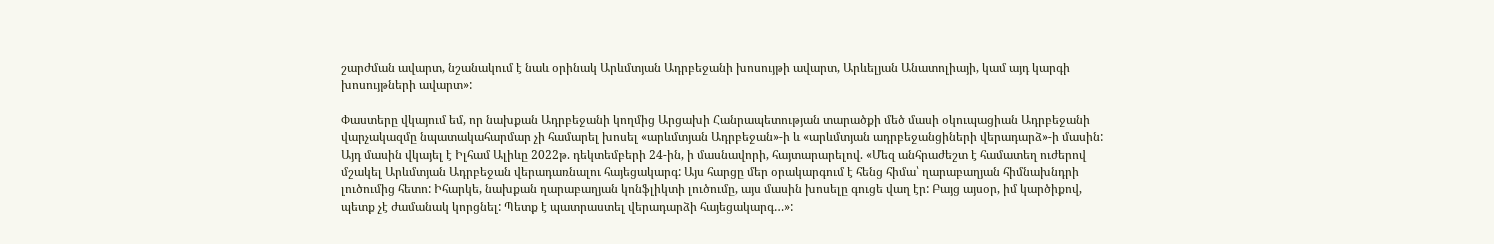շարժման ավարտ, նշանակում է նաև օրինակ Արևմտյան Ադրբեջանի խոսույթի ավարտ, Արևելյան Անատոլիայի, կամ այդ կարգի խոսույթների ավարտ»:

Փաստերը վկայում եմ, որ նախքան Ադրբեջանի կողմից Արցախի Հանրապետության տարածքի մեծ մասի օկուպացիան Ադրբեջանի վարչակազմը նպատակահարմար չի համարել խոսել «արևմտյան Ադրբեջան»-ի և «արևմտյան ադրբեջանցիների վերադարձ»-ի մասին: Այդ մասին վկայել է Իլհամ Ալիևը 2022թ. դեկտեմբերի 24-ին, ի մասնավորի, հայտարարելով. «Մեզ անհրաժեշտ է համատեղ ուժերով մշակել Արևմտյան Ադրբեջան վերադառնալու հայեցակարգ: Այս հարցը մեր օրակարգում է հենց հիմա՝ ղարաբաղյան հիմնախնդրի լուծումից հետո: Իհարկե, նախքան ղարաբաղյան կոնֆլիկտի լուծումը, այս մասին խոսելը գուցե վաղ էր: Բայց այսօր, իմ կարծիքով, պետք չէ ժամանակ կորցնել: Պետք է պատրաստել վերադարձի հայեցակարգ…»: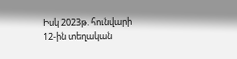Իսկ 2023թ. հունվարի 12-ին տեղական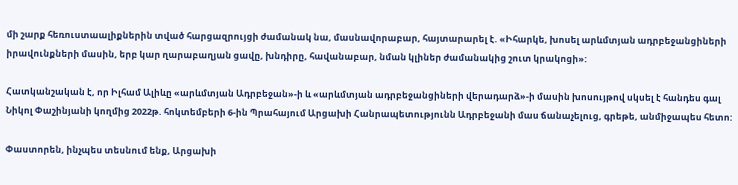մի շարք հեռուստաալիքներին տված հարցազրույցի ժամանակ նա, մասնավորաբար, հայտարարել է. «Իհարկե, խոսել արևմտյան ադրբեջանցիների իրավունքների մասին, երբ կար ղարաբաղյան ցավը, խնդիրը, հավանաբար, նման կլիներ ժամանակից շուտ կրակոցի»:

Հատկանշական է, որ Իլհամ Ալիևը «արևմտյան Ադրբեջան»-ի և «արևմտյան ադրբեջանցիների վերադարձ»-ի մասին խոսույթով սկսել է հանդես գալ Նիկոլ Փաշինյանի կողմից 2022թ. հոկտեմբերի 6-ին Պրահայում Արցախի Հանրապետությունն Ադրբեջանի մաս ճանաչելուց, գրեթե, անմիջապես հետո:

Փաստորեն, ինչպես տեսնում ենք, Արցախի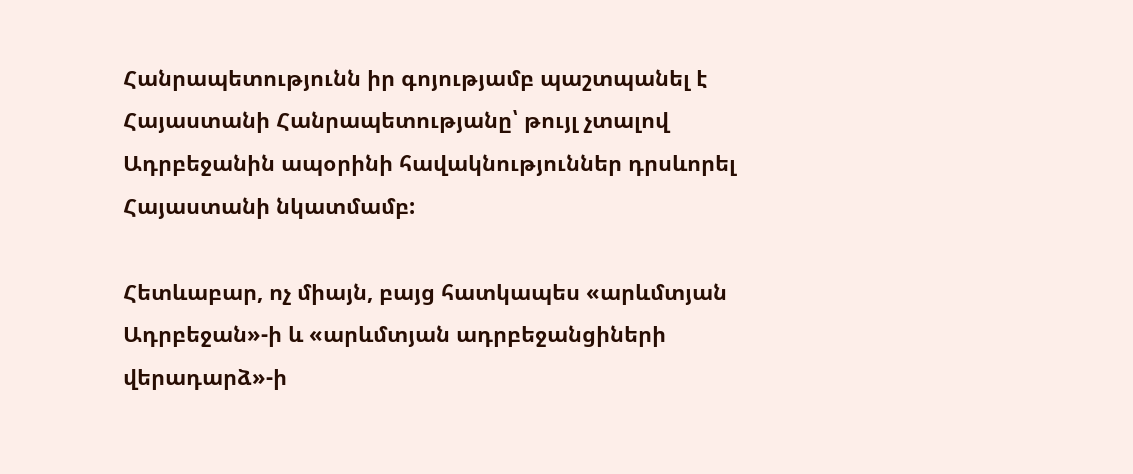Հանրապետությունն իր գոյությամբ պաշտպանել է Հայաստանի Հանրապետությանը՝ թույլ չտալով Ադրբեջանին ապօրինի հավակնություններ դրսևորել Հայաստանի նկատմամբ:

Հետևաբար, ոչ միայն, բայց հատկապես «արևմտյան Ադրբեջան»-ի և «արևմտյան ադրբեջանցիների վերադարձ»-ի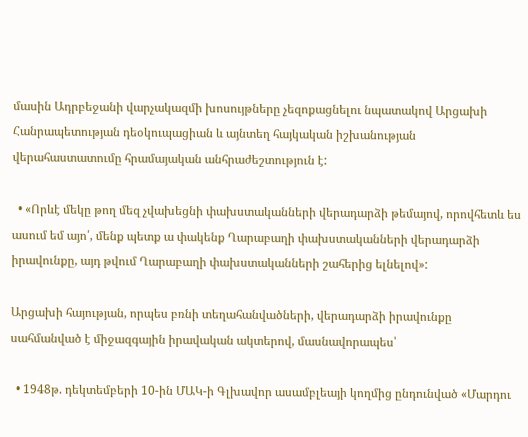մասին Ադրբեջանի վարչակազմի խոսույթները չեզոքացնելու նպատակով Արցախի Հանրապետության դեօկուպացիան և այնտեղ հայկական իշխանության վերահաստատումը հրամայական անհրաժեշտություն է:

  • «Որևէ մեկը թող մեզ չվախեցնի փախստականների վերադարձի թեմայով, որովհետև ես ասում եմ այո՛, մենք պետք ա փակենք Ղարաբաղի փախստականների վերադարձի իրավունքը, այդ թվում Ղարաբաղի փախստականների շահերից ելնելով»:

Արցախի հայության, որպես բռնի տեղահանվածների, վերադարձի իրավունքը սահմանված է միջազգային իրավական ակտերով, մասնավորապես՝

  • 1948թ. դեկտեմբերի 10-ին ՄԱԿ-ի Գլխավոր ասամբլեայի կողմից ընդունված «Մարդու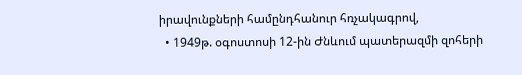իրավունքների համընդհանուր հռչակագրով,
  • 1949թ. օգոստոսի 12-ին Ժնևում պատերազմի զոհերի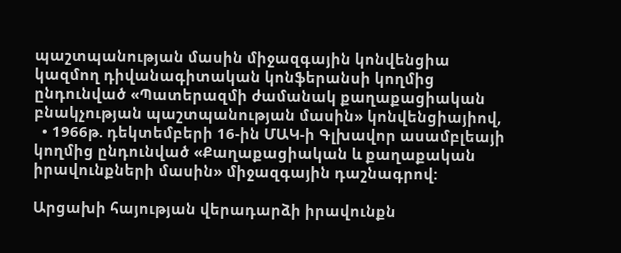պաշտպանության մասին միջազգային կոնվենցիա կազմող դիվանագիտական կոնֆերանսի կողմից ընդունված «Պատերազմի ժամանակ քաղաքացիական բնակչության պաշտպանության մասին» կոնվենցիայիով,
  • 1966թ. դեկտեմբերի 16-ին ՄԱԿ-ի Գլխավոր ասամբլեայի կողմից ընդունված «Քաղաքացիական և քաղաքական իրավունքների մասին» միջազգային դաշնագրով:

Արցախի հայության վերադարձի իրավունքն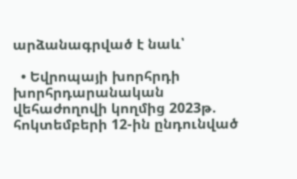արձանագրված է նաև՝

  • Եվրոպայի խորհրդի խորհրդարանական վեհաժողովի կողմից 2023թ. հոկտեմբերի 12-ին ընդունված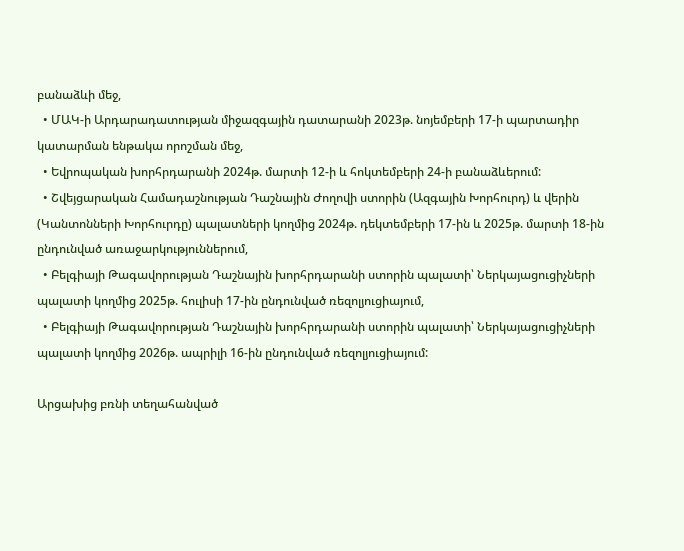բանաձևի մեջ,
  • ՄԱԿ-ի Արդարադատության միջազգային դատարանի 2023թ. նոյեմբերի 17-ի պարտադիր կատարման ենթակա որոշման մեջ,
  • Եվրոպական խորհրդարանի 2024թ. մարտի 12-ի և հոկտեմբերի 24-ի բանաձևերում:
  • Շվեյցարական Համադաշնության Դաշնային Ժողովի ստորին (Ազգային Խորհուրդ) և վերին (Կանտոնների Խորհուրդը) պալատների կողմից 2024թ. դեկտեմբերի 17-ին և 2025թ. մարտի 18-ին ընդունված առաջարկություններում,
  • Բելգիայի Թագավորության Դաշնային խորհրդարանի ստորին պալատի՝ Ներկայացուցիչների պալատի կողմից 2025թ. հուլիսի 17-ին ընդունված ռեզոլյուցիայում,
  • Բելգիայի Թագավորության Դաշնային խորհրդարանի ստորին պալատի՝ Ներկայացուցիչների պալատի կողմից 2026թ. ապրիլի 16-ին ընդունված ռեզոլյուցիայում:

Արցախից բռնի տեղահանված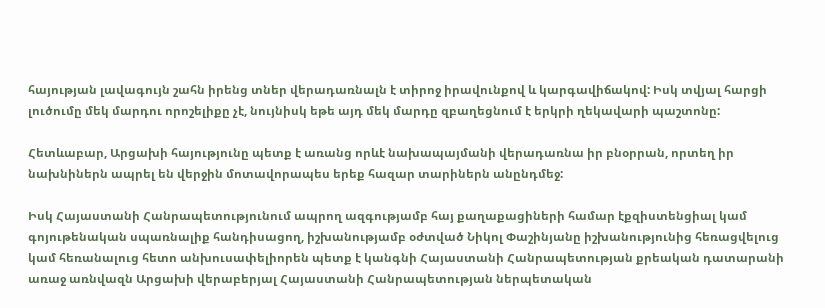հայության լավագույն շահն իրենց տներ վերադառնալն է տիրոջ իրավունքով և կարգավիճակով: Իսկ տվյալ հարցի լուծումը մեկ մարդու որոշելիքը չէ, նույնիսկ եթե այդ մեկ մարդը զբաղեցնում է երկրի ղեկավարի պաշտոնը:

Հետևաբար, Արցախի հայությունը պետք է առանց որևէ նախապայմանի վերադառնա իր բնօրրան, որտեղ իր նախնիներն ապրել են վերջին մոտավորապես երեք հազար տարիներն անընդմեջ:

Իսկ Հայաստանի Հանրապետությունում ապրող ազգությամբ հայ քաղաքացիների համար էքզիստենցիալ կամ գոյութենական սպառնալիք հանդիսացող, իշխանությամբ օժտված Նիկոլ Փաշինյանը իշխանությունից հեռացվելուց կամ հեռանալուց հետո անխուսափելիորեն պետք է կանգնի Հայաստանի Հանրապետության քրեական դատարանի առաջ առնվազն Արցախի վերաբերյալ Հայաստանի Հանրապետության ներպետական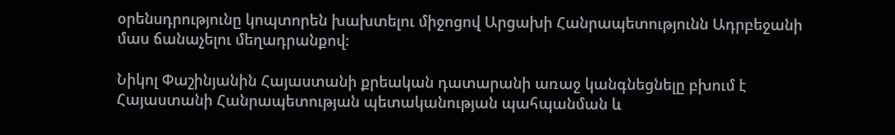օրենսդրությունը կոպտորեն խախտելու միջոցով Արցախի Հանրապետությունն Ադրբեջանի մաս ճանաչելու մեղադրանքով:

Նիկոլ Փաշինյանին Հայաստանի քրեական դատարանի առաջ կանգնեցնելը բխում է Հայաստանի Հանրապետության պետականության պահպանման և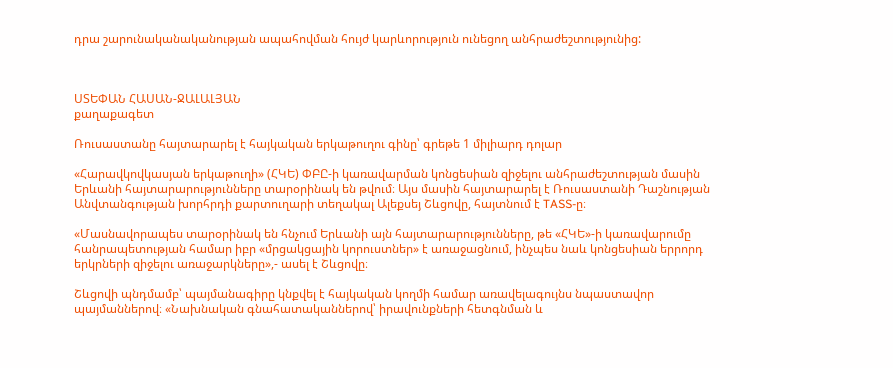դրա շարունականականության ապահովման հույժ կարևորություն ունեցող անհրաժեշտությունից:



ՍՏԵՓԱՆ ՀԱՍԱՆ-ՋԱԼԱԼՅԱՆ
քաղաքագետ

Ռուսաստանը հայտարարել է հայկական երկաթուղու գինը՝ գրեթե 1 միլիարդ դոլար

«Հարավկովկասյան երկաթուղի» (ՀԿԵ) ՓԲԸ-ի կառավարման կոնցեսիան զիջելու անհրաժեշտության մասին Երևանի հայտարարությունները տարօրինակ են թվում։ Այս մասին հայտարարել է Ռուսաստանի Դաշնության Անվտանգության խորհրդի քարտուղարի տեղակալ Ալեքսեյ Շևցովը, հայտնում է TASS-ը։

«Մասնավորապես տարօրինակ են հնչում Երևանի այն հայտարարությունները, թե «ՀԿԵ»-ի կառավարումը հանրապետության համար իբր «մրցակցային կորուստներ» է առաջացնում, ինչպես նաև կոնցեսիան երրորդ երկրների զիջելու առաջարկները»,- ասել է Շևցովը։

Շևցովի պնդմամբ՝ պայմանագիրը կնքվել է հայկական կողմի համար առավելագույնս նպաստավոր պայմաններով։ «Նախնական գնահատականներով՝ իրավունքների հետգնման և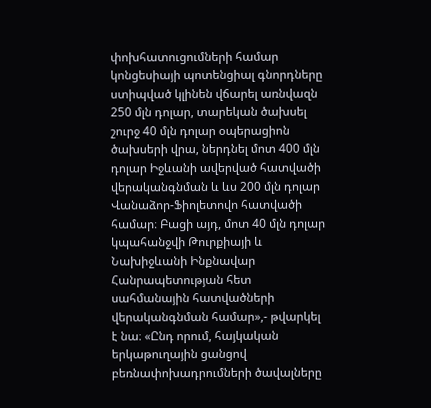փոխհատուցումների համար կոնցեսիայի պոտենցիալ գնորդները ստիպված կլինեն վճարել առնվազն 250 մլն դոլար, տարեկան ծախսել շուրջ 40 մլն դոլար օպերացիոն ծախսերի վրա, ներդնել մոտ 400 մլն դոլար Իջևանի ավերված հատվածի վերականգնման և ևս 200 մլն դոլար Վանաձոր-Ֆիոլետովո հատվածի համար։ Բացի այդ, մոտ 40 մլն դոլար կպահանջվի Թուրքիայի և Նախիջևանի Ինքնավար Հանրապետության հետ սահմանային հատվածների վերականգնման համար»,- թվարկել է նա։ «Ընդ որում, հայկական երկաթուղային ցանցով բեռնափոխադրումների ծավալները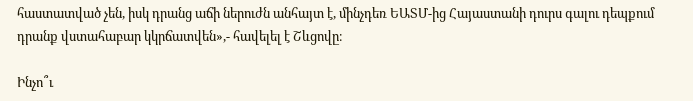հաստատված չեն, իսկ դրանց աճի ներուժն անհայտ է, մինչդեռ ԵԱՏՄ-ից Հայաստանի դուրս գալու դեպքում դրանք վստահաբար կկրճատվեն»,- հավելել է Շևցովը։

Ինչո՞ւ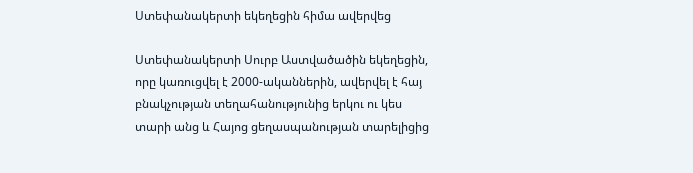Ստեփանակերտի եկեղեցին հիմա ավերվեց

Ստեփանակերտի Սուրբ Աստվածածին եկեղեցին, որը կառուցվել է 2000-ականներին, ավերվել է հայ բնակչության տեղահանությունից երկու ու կես տարի անց և Հայոց ցեղասպանության տարելիցից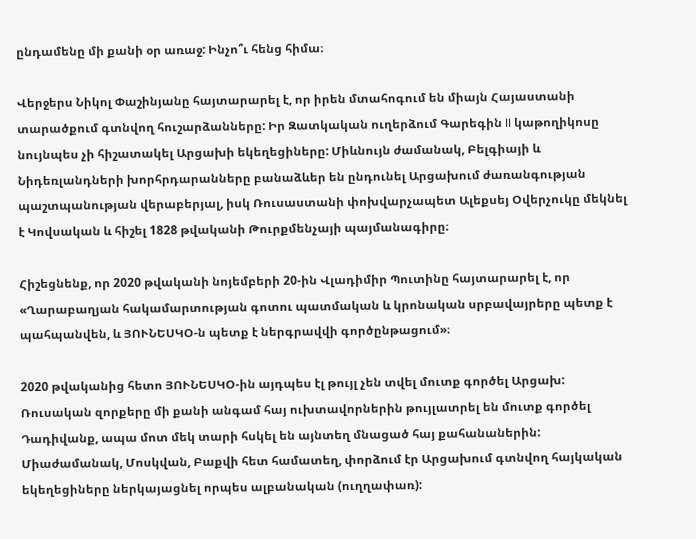ընդամենը մի քանի օր առաջ: Ինչո՞ւ հենց հիմա։

Վերջերս Նիկոլ Փաշինյանը հայտարարել է, որ իրեն մտահոգում են միայն Հայաստանի տարածքում գտնվող հուշարձանները: Իր Զատկական ուղերձում Գարեգին II կաթողիկոսը նույնպես չի հիշատակել Արցախի եկեղեցիները: Միևնույն ժամանակ, Բելգիայի և Նիդեռլանդների խորհրդարանները բանաձևեր են ընդունել Արցախում ժառանգության պաշտպանության վերաբերյալ, իսկ Ռուսաստանի փոխվարչապետ Ալեքսեյ Օվերչուկը մեկնել է Կովսական և հիշել 1828 թվականի Թուրքմենչայի պայմանագիրը։

Հիշեցնենք, որ 2020 թվականի նոյեմբերի 20-ին Վլադիմիր Պուտինը հայտարարել է, որ «Ղարաբաղյան հակամարտության գոտու պատմական և կրոնական սրբավայրերը պետք է պահպանվեն, և ՅՈՒՆԵՍԿՕ-ն պետք է ներգրավվի գործընթացում»։

2020 թվականից հետո ՅՈՒՆԵՍԿՕ-ին այդպես էլ թույլ չեն տվել մուտք գործել Արցախ: Ռուսական զորքերը մի քանի անգամ հայ ուխտավորներին թույլատրել են մուտք գործել Դադիվանք, ապա մոտ մեկ տարի հսկել են այնտեղ մնացած հայ քահանաներին: Միաժամանակ, Մոսկվան, Բաքվի հետ համատեղ, փորձում էր Արցախում գտնվող հայկական եկեղեցիները ներկայացնել որպես ալբանական (ուղղափառ):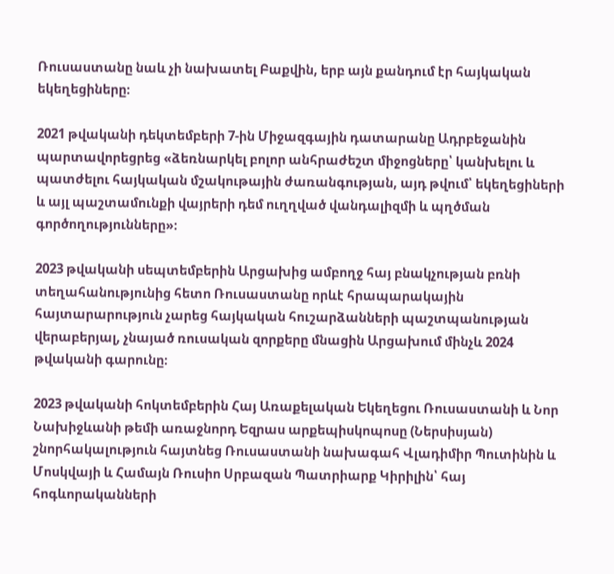Ռուսաստանը նաև չի նախատել Բաքվին, երբ այն քանդում էր հայկական եկեղեցիները։

2021 թվականի դեկտեմբերի 7-ին Միջազգային դատարանը Ադրբեջանին պարտավորեցրեց «ձեռնարկել բոլոր անհրաժեշտ միջոցները՝ կանխելու և պատժելու հայկական մշակութային ժառանգության, այդ թվում՝ եկեղեցիների և այլ պաշտամունքի վայրերի դեմ ուղղված վանդալիզմի և պղծման գործողությունները»։

2023 թվականի սեպտեմբերին Արցախից ամբողջ հայ բնակչության բռնի տեղահանությունից հետո Ռուսաստանը որևէ հրապարակային հայտարարություն չարեց հայկական հուշարձանների պաշտպանության վերաբերյալ, չնայած ռուսական զորքերը մնացին Արցախում մինչև 2024 թվականի գարունը։

2023 թվականի հոկտեմբերին Հայ Առաքելական Եկեղեցու Ռուսաստանի և Նոր Նախիջևանի թեմի առաջնորդ Եզրաս արքեպիսկոպոսը (Ներսիսյան) շնորհակալություն հայտնեց Ռուսաստանի նախագահ Վլադիմիր Պուտինին և Մոսկվայի և Համայն Ռուսիո Սրբազան Պատրիարք Կիրիլին՝ հայ հոգևորականների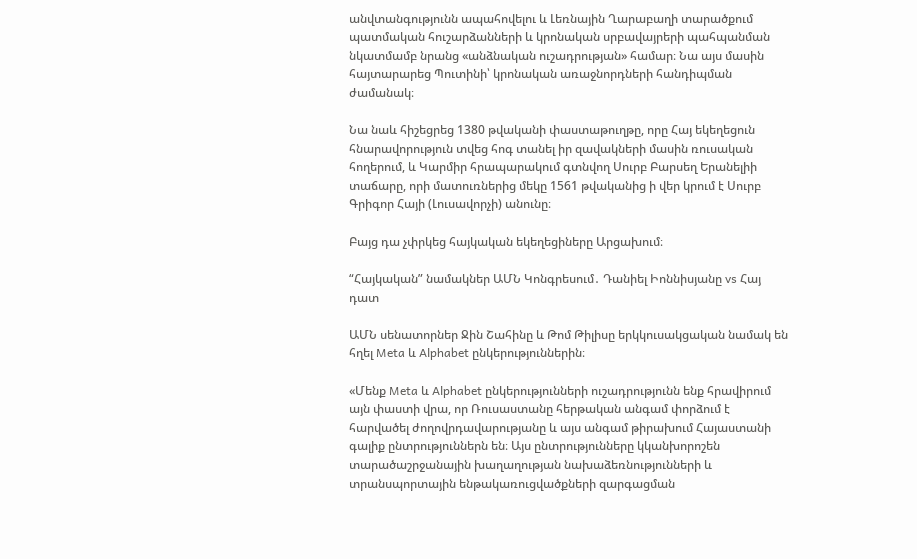անվտանգությունն ապահովելու և Լեռնային Ղարաբաղի տարածքում պատմական հուշարձանների և կրոնական սրբավայրերի պահպանման նկատմամբ նրանց «անձնական ուշադրության» համար։ Նա այս մասին հայտարարեց Պուտինի՝ կրոնական առաջնորդների հանդիպման ժամանակ։

Նա նաև հիշեցրեց 1380 թվականի փաստաթուղթը, որը Հայ եկեղեցուն հնարավորություն տվեց հոգ տանել իր զավակների մասին ռուսական հողերում, և Կարմիր հրապարակում գտնվող Սուրբ Բարսեղ Երանելիի տաճարը, որի մատուռներից մեկը 1561 թվականից ի վեր կրում է Սուրբ Գրիգոր Հայի (Լուսավորչի) անունը։

Բայց դա չփրկեց հայկական եկեղեցիները Արցախում։

“Հայկական” նամակներ ԱՄՆ Կոնգրեսում․ Դանիել Իոննիսյանը vs Հայ դատ

ԱՄՆ սենատորներ Ջին Շահինը և Թոմ Թիլիսը երկկուսակցական նամակ են հղել Meta և Alphabet ընկերություններին։

«Մենք Meta և Alphabet ընկերությունների ուշադրությունն ենք հրավիրում այն փաստի վրա, որ Ռուսաստանը հերթական անգամ փորձում է հարվածել ժողովրդավարությանը և այս անգամ թիրախում Հայաստանի գալիք ընտրություններն են։ Այս ընտրությունները կկանխորոշեն տարածաշրջանային խաղաղության նախաձեռնությունների և տրանսպորտային ենթակառուցվածքների զարգացման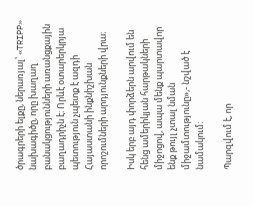ծրագրերի ելքը, ներառյալ՝ «TRIPP» նախագիծը, որը խաղաղ բանակցությունների առանցքային բաղադրիչն է։ Որևէ օտարերկրյա պետություն չպետք է ազդի Հայաստանի ինքնիշխան որոշումների արդյունքների վրա։

Իսկ երբ այդ փորձերն արվում են հենց ամերիկյան հարթակների միջոցով, ապա մենք պարտավոր ենք թույլ չտալ նման միջամտությունը»,- նշված է նամակում։

Պարզվում է, որ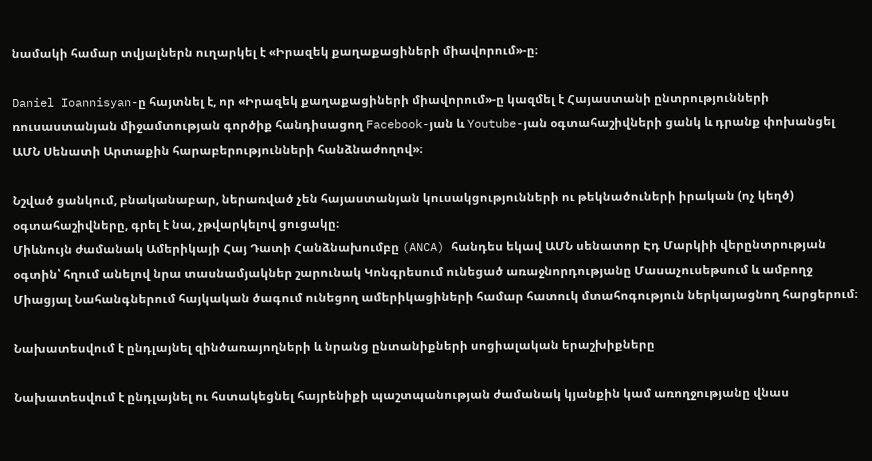նամակի համար տվյալներն ուղարկել է «Իրազեկ քաղաքացիների միավորում»-ը։

Daniel Ioannisyan-ը հայտնել է, որ «Իրազեկ քաղաքացիների միավորում»-ը կազմել է Հայաստանի ընտրությունների ռուսաստանյան միջամտության գործիք հանդիսացող Facebook-յան և Youtube-յան օգտահաշիվների ցանկ և դրանք փոխանցել ԱՄՆ Սենատի Արտաքին հարաբերությունների հանձնաժողով»։

Նշված ցանկում, բնականաբար, ներառված չեն հայաստանյան կուսակցությունների ու թեկնածուների իրական (ոչ կեղծ) օգտահաշիվները, գրել է նա, չթվարկելով ցուցակը։
Միևնույն ժամանակ Ամերիկայի Հայ Դատի Հանձնախումբը (ANCA) հանդես եկավ ԱՄՆ սենատոր Էդ Մարկիի վերընտրության օգտին՝ հղում անելով նրա տասնամյակներ շարունակ Կոնգրեսում ունեցած առաջնորդությանը Մասաչուսեթսում և ամբողջ Միացյալ Նահանգներում հայկական ծագում ունեցող ամերիկացիների համար հատուկ մտահոգություն ներկայացնող հարցերում։

Նախատեսվում է ընդլայնել զինծառայողների և նրանց ընտանիքների սոցիալական երաշխիքները

Նախատեսվում է ընդլայնել ու հստակեցնել հայրենիքի պաշտպանության ժամանակ կյանքին կամ առողջությանը վնաս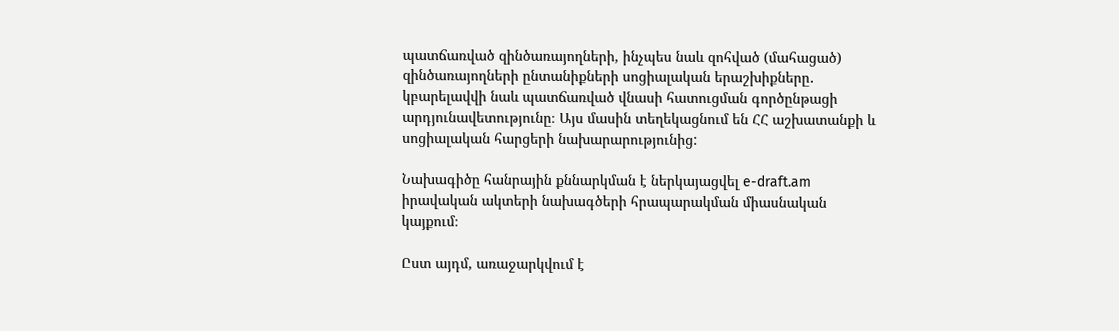պատճառված զինծառայողների, ինչպես նաև զոհված (մահացած) զինծառայողների ընտանիքների սոցիալական երաշխիքները․ կբարելավվի նաև պատճառված վնասի հատուցման գործընթացի արդյունավետությունը։ Այս մասին տեղեկացնում են ՀՀ աշխատանքի և սոցիալական հարցերի նախարարությունից:

Նախագիծը հանրային քննարկման է ներկայացվել e-draft.am իրավական ակտերի նախագծերի հրապարակման միասնական կայքում։

Ըստ այդմ, առաջարկվում է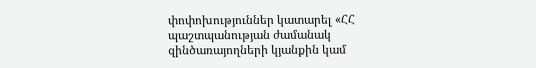փոփոխություններ կատարել «ՀՀ պաշտպանության ժամանակ զինծառայողների կյանքին կամ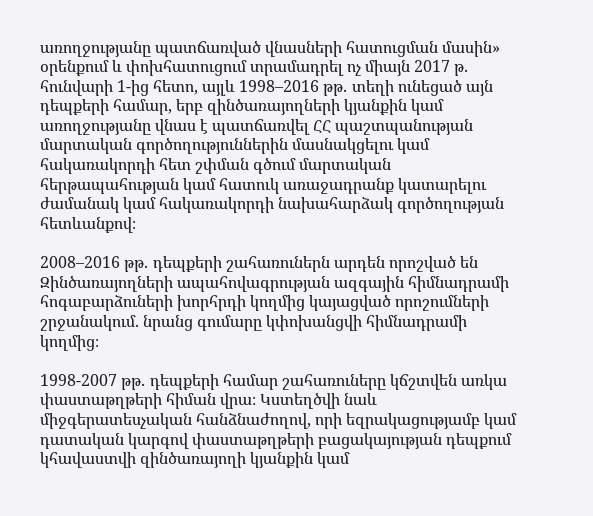առողջությանը պատճառված վնասների հատուցման մասին» օրենքում և փոխհատուցում տրամադրել ոչ միայն 2017 թ․ հունվարի 1-ից հետո, այլև 1998–2016 թթ․ տեղի ունեցած այն դեպքերի համար, երբ զինծառայողների կյանքին կամ առողջությանը վնաս է պատճառվել ՀՀ պաշտպանության մարտական գործողություններին մասնակցելու կամ հակառակորդի հետ շփման գծում մարտական հերթապահության կամ հատուկ առաջադրանք կատարելու ժամանակ կամ հակառակորդի նախահարձակ գործողության հետևանքով։

2008–2016 թթ․ դեպքերի շահառուներն արդեն որոշված են Զինծառայողների ապահովագրության ազգային հիմնադրամի հոգաբարձուների խորհրդի կողմից կայացված որոշումների շրջանակում. նրանց գումարը կփոխանցվի հիմնադրամի կողմից։

1998-2007 թթ․ դեպքերի համար շահառուները կճշտվեն առկա փաստաթղթերի հիման վրա։ Կստեղծվի նաև միջգերատեսչական հանձնաժողով, որի եզրակացությամբ կամ դատական կարգով փաստաթղթերի բացակայության դեպքում կհավաստվի զինծառայողի կյանքին կամ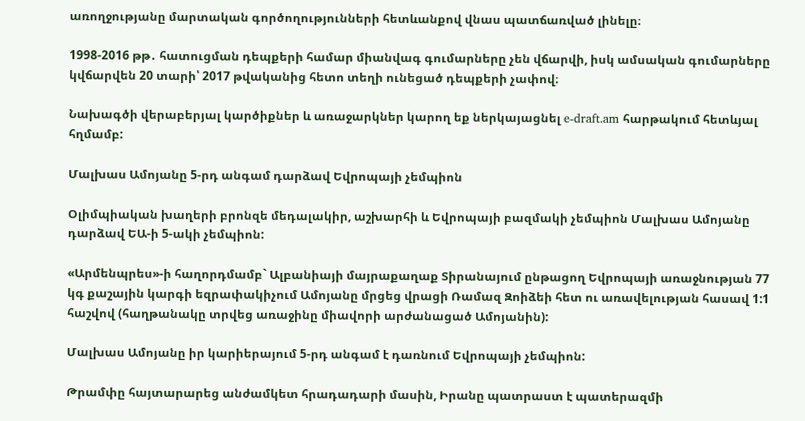առողջությանը մարտական գործողությունների հետևանքով վնաս պատճառված լինելը։

1998-2016 թթ․ հատուցման դեպքերի համար միանվագ գումարները չեն վճարվի, իսկ ամսական գումարները կվճարվեն 20 տարի՝ 2017 թվականից հետո տեղի ունեցած դեպքերի չափով։

Նախագծի վերաբերյալ կարծիքներ և առաջարկներ կարող եք ներկայացնել e-draft.am հարթակում հետևյալ հղմամբ:

Մալխաս Ամոյանը 5-րդ անգամ դարձավ Եվրոպայի չեմպիոն

Օլիմպիական խաղերի բրոնզե մեդալակիր, աշխարհի և Եվրոպայի բազմակի չեմպիոն Մալխաս Ամոյանը դարձավ ԵԱ-ի 5-ակի չեմպիոն:

«Արմենպրես»-ի հաղորդմամբ` Ալբանիայի մայրաքաղաք Տիրանայում ընթացող Եվրոպայի առաջնության 77 կգ քաշային կարգի եզրափակիչում Ամոյանը մրցեց վրացի Ռամազ Զոիձեի հետ ու առավելության հասավ 1:1 հաշվով (հաղթանակը տրվեց առաջինը միավորի արժանացած Ամոյանին):

Մալխաս Ամոյանը իր կարիերայում 5-րդ անգամ է դառնում Եվրոպայի չեմպիոն:

Թրամփը հայտարարեց անժամկետ հրադադարի մասին, Իրանը պատրաստ է պատերազմի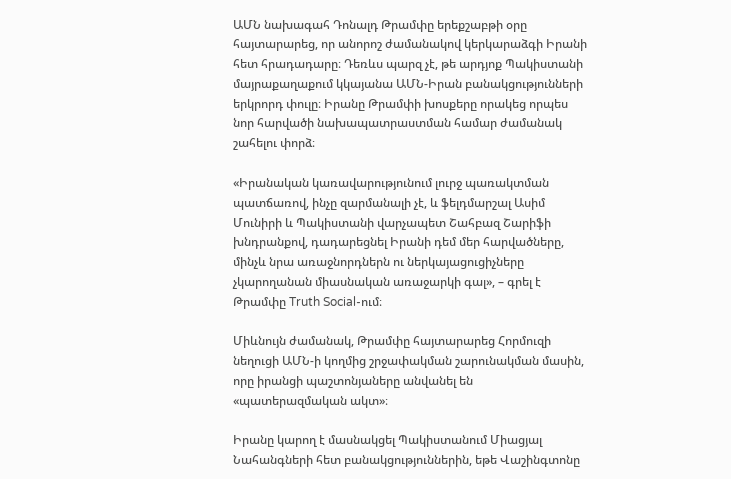ԱՄՆ նախագահ Դոնալդ Թրամփը երեքշաբթի օրը հայտարարեց, որ անորոշ ժամանակով կերկարաձգի Իրանի հետ հրադադարը։ Դեռևս պարզ չէ, թե արդյոք Պակիստանի մայրաքաղաքում կկայանա ԱՄՆ-Իրան բանակցությունների երկրորդ փուլը։ Իրանը Թրամփի խոսքերը որակեց որպես նոր հարվածի նախապատրաստման համար ժամանակ շահելու փորձ։

«Իրանական կառավարությունում լուրջ պառակտման պատճառով, ինչը զարմանալի չէ, և ֆելդմարշալ Ասիմ Մունիրի և Պակիստանի վարչապետ Շահբազ Շարիֆի խնդրանքով, դադարեցնել Իրանի դեմ մեր հարվածները, մինչև նրա առաջնորդներն ու ներկայացուցիչները չկարողանան միասնական առաջարկի գալ», – գրել է Թրամփը Truth Social-ում։

Միևնույն ժամանակ, Թրամփը հայտարարեց Հորմուզի նեղուցի ԱՄՆ-ի կողմից շրջափակման շարունակման մասին, որը իրանցի պաշտոնյաները անվանել են «պատերազմական ակտ»։

Իրանը կարող է մասնակցել Պակիստանում Միացյալ Նահանգների հետ բանակցություններին, եթե Վաշինգտոնը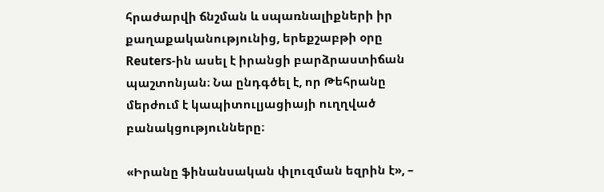հրաժարվի ճնշման և սպառնալիքների իր քաղաքականությունից, երեքշաբթի օրը Reuters-ին ասել է իրանցի բարձրաստիճան պաշտոնյան։ Նա ընդգծել է, որ Թեհրանը մերժում է կապիտուլյացիայի ուղղված բանակցությունները։

«Իրանը ֆինանսական փլուզման եզրին է», –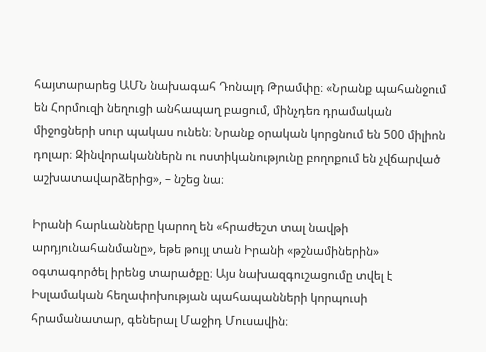հայտարարեց ԱՄՆ նախագահ Դոնալդ Թրամփը։ «Նրանք պահանջում են Հորմուզի նեղուցի անհապաղ բացում, մինչդեռ դրամական միջոցների սուր պակաս ունեն։ Նրանք օրական կորցնում են 500 միլիոն դոլար։ Զինվորականներն ու ոստիկանությունը բողոքում են չվճարված աշխատավարձերից», – նշեց նա։

Իրանի հարևանները կարող են «հրաժեշտ տալ նավթի արդյունահանմանը», եթե թույլ տան Իրանի «թշնամիներին» օգտագործել իրենց տարածքը։ Այս նախազգուշացումը տվել է Իսլամական հեղափոխության պահապանների կորպուսի հրամանատար, գեներալ Մաջիդ Մուսավին։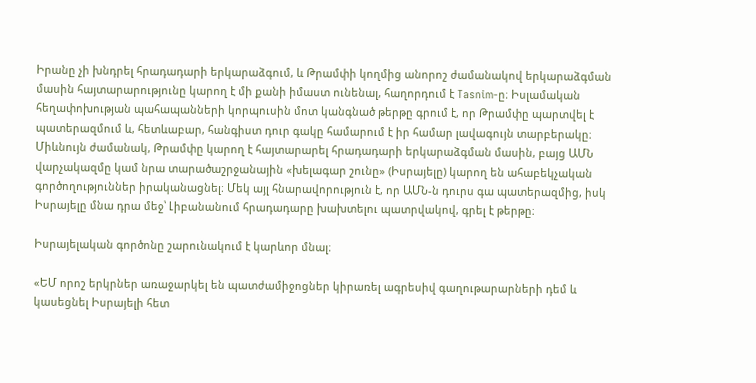Իրանը չի խնդրել հրադադարի երկարաձգում, և Թրամփի կողմից անորոշ ժամանակով երկարաձգման մասին հայտարարությունը կարող է մի քանի իմաստ ունենալ, հաղորդում է Tasnim-ը։ Իսլամական հեղափոխության պահապանների կորպուսին մոտ կանգնած թերթը գրում է, որ Թրամփը պարտվել է պատերազմում և, հետևաբար, հանգիստ դուր գակը համարում է իր համար լավագույն տարբերակը։ Միևնույն ժամանակ, Թրամփը կարող է հայտարարել հրադադարի երկարաձգման մասին, բայց ԱՄՆ վարչակազմը կամ նրա տարածաշրջանային «խելագար շունը» (Իսրայելը) կարող են ահաբեկչական գործողություններ իրականացնել։ Մեկ այլ հնարավորություն է, որ ԱՄՆ-ն դուրս գա պատերազմից, իսկ Իսրայելը մնա դրա մեջ՝ Լիբանանում հրադադարը խախտելու պատրվակով, գրել է թերթը։

Իսրայելական գործոնը շարունակում է կարևոր մնալ։

«ԵՄ որոշ երկրներ առաջարկել են պատժամիջոցներ կիրառել ագրեսիվ գաղութարարների դեմ և կասեցնել Իսրայելի հետ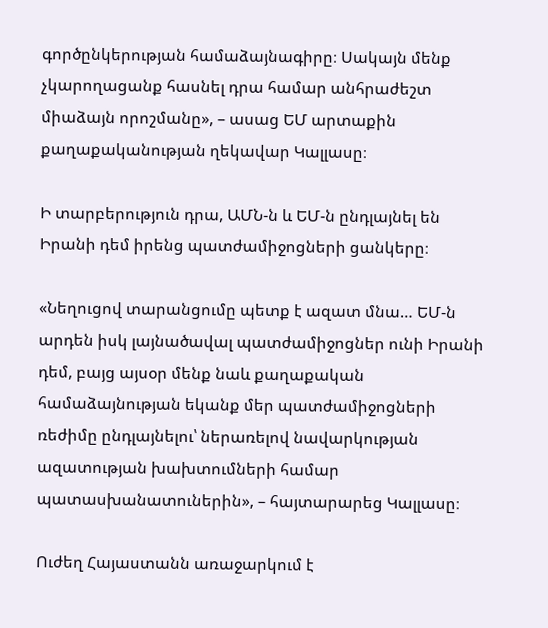գործընկերության համաձայնագիրը։ Սակայն մենք չկարողացանք հասնել դրա համար անհրաժեշտ միաձայն որոշմանը», – ասաց ԵՄ արտաքին քաղաքականության ղեկավար Կալլասը։

Ի տարբերություն դրա, ԱՄՆ-ն և ԵՄ-ն ընդլայնել են Իրանի դեմ իրենց պատժամիջոցների ցանկերը։

«Նեղուցով տարանցումը պետք է ազատ մնա… ԵՄ-ն արդեն իսկ լայնածավալ պատժամիջոցներ ունի Իրանի դեմ, բայց այսօր մենք նաև քաղաքական համաձայնության եկանք մեր պատժամիջոցների ռեժիմը ընդլայնելու՝ ներառելով նավարկության ազատության խախտումների համար պատասխանատուներին», – հայտարարեց Կալլասը։

Ուժեղ Հայաստանն առաջարկում է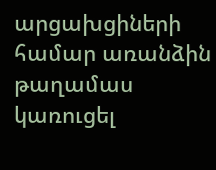արցախցիների համար առանձին թաղամաս կառուցել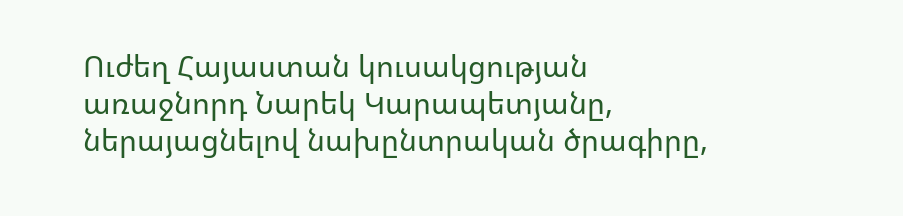Ուժեղ Հայաստան կուսակցության առաջնորդ Նարեկ Կարապետյանը, ներայացնելով նախընտրական ծրագիրը,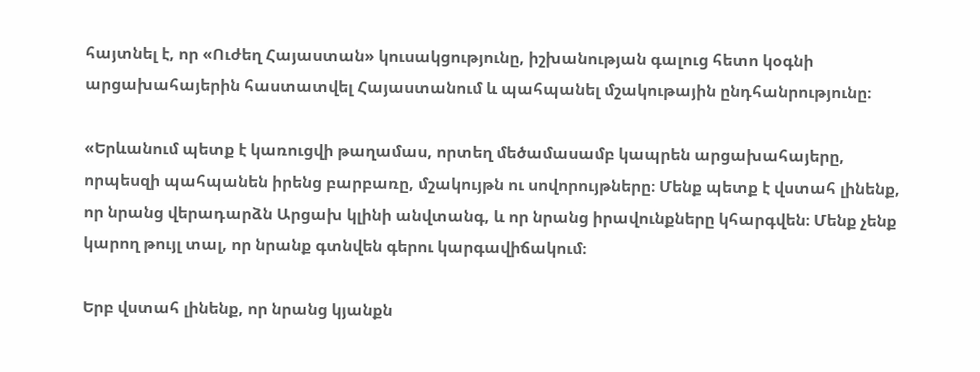հայտնել է, որ «Ուժեղ Հայաստան» կուսակցությունը, իշխանության գալուց հետո կօգնի արցախահայերին հաստատվել Հայաստանում և պահպանել մշակութային ընդհանրությունը։

«Երևանում պետք է կառուցվի թաղամաս, որտեղ մեծամասամբ կապրեն արցախահայերը, որպեսզի պահպանեն իրենց բարբառը, մշակույթն ու սովորույթները։ Մենք պետք է վստահ լինենք, որ նրանց վերադարձն Արցախ կլինի անվտանգ, և որ նրանց իրավունքները կհարգվեն։ Մենք չենք կարող թույլ տալ, որ նրանք գտնվեն գերու կարգավիճակում։

Երբ վստահ լինենք, որ նրանց կյանքն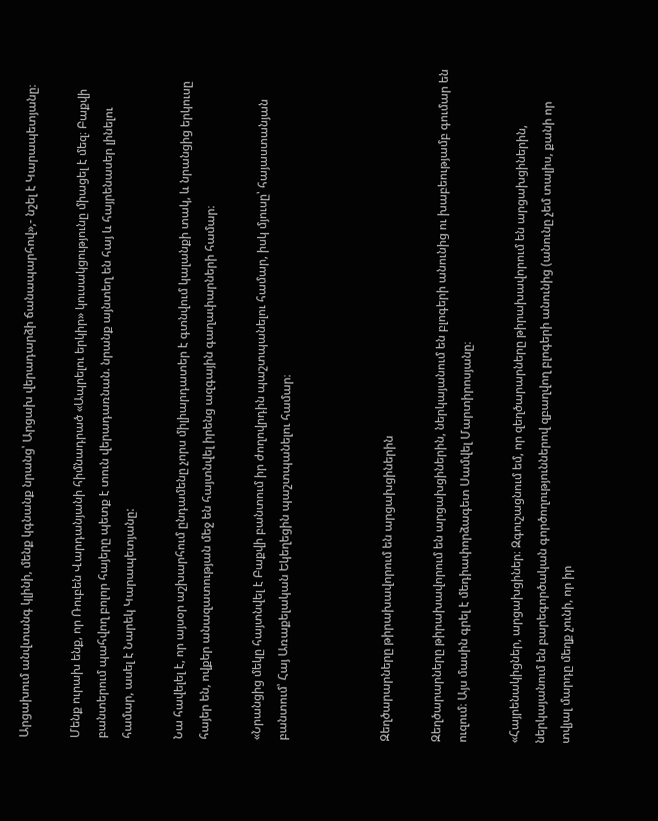Արցախում անվտանգ կլինի, մենք կգնանք նրանց՝ Արցախ վերադարձի ճանապարհով»,- նշել է Կարապետյանը։

Մենք ուրախ ենք, որ Ռուբեն Վարդանյանի հիմնադրած «Ապրելու երկիր» կուսակցությունը միացել է մեզ։ Բաքվի բանտերում պահվող բոլոր հայերը պետք է տուն վերադառնան. նրանք այնտեղ են հայ և հայրենասեր լինելու համար, ասել է Նարեկ Կարապետյանը:

Նա հավելել է, որ այսօր աշխարհում ընդամենը չորս միլիարդատեր է գտնվում կալանքի տակ, և նրանցից երկուսը հայեր են, ովքեր անազատության մեջ են հայտնվել իրենց ազգային գաղափարների համար։

«Նրանցից մեկը հայտնվել է Բաքվի բանտում իր ժողովրդին պաշտպանելու համար, իսկ մյուսը՝ հայաստանյան բանտում՝ Հայ Առաքելական Եկեղեցին պաշտպանելու համար։



Զեղծարարները թիրախավորում են արցախցիներին

Զեղծարարները թիրախավորում են արցախցիներին, ներկայանում են բլոգերի անունից ու խաբեությամբ գումար են ուզում։ Այս մասին գրել է մեդիափորձագետ Սամվել Մարտիրոսյանը։

«Հայրենակիցներ, արցախցիներ։ Զգուշացնում եմ, որ զեղծարարները թիրախավորում են արցախցիներին, ներկայանում են բարեգործական գործողություններով զբաղվող բլոգերի անունից (անունը չեմ տալիս, քանի որ տվյալ մարդը մեղք չունի, որ իր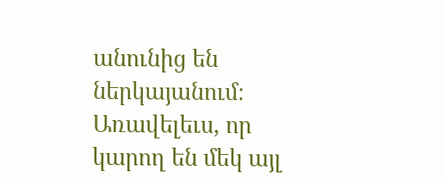անունից են ներկայանում։ Առավելեւս, որ կարող են մեկ այլ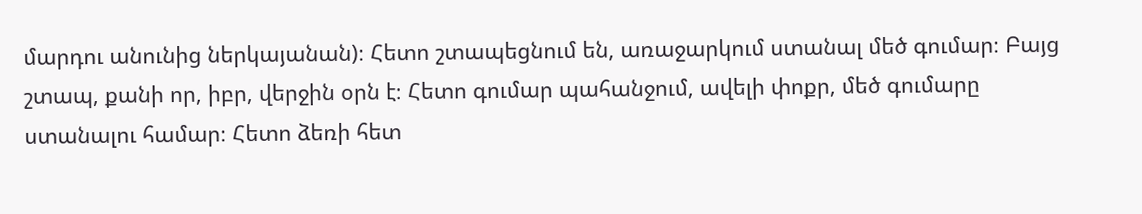մարդու անունից ներկայանան)։ Հետո շտապեցնում են, առաջարկում ստանալ մեծ գումար։ Բայց շտապ, քանի որ, իբր, վերջին օրն է։ Հետո գումար պահանջում, ավելի փոքր, մեծ գումարը ստանալու համար։ Հետո ձեռի հետ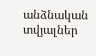անձնական տվյալներ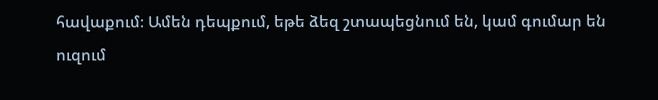հավաքում։ Ամեն դեպքում, եթե ձեզ շտապեցնում են, կամ գումար են ուզում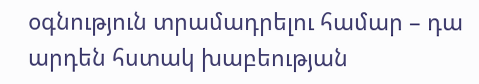օգնություն տրամադրելու համար – դա արդեն հստակ խաբեության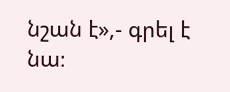նշան է»,- գրել է նա։